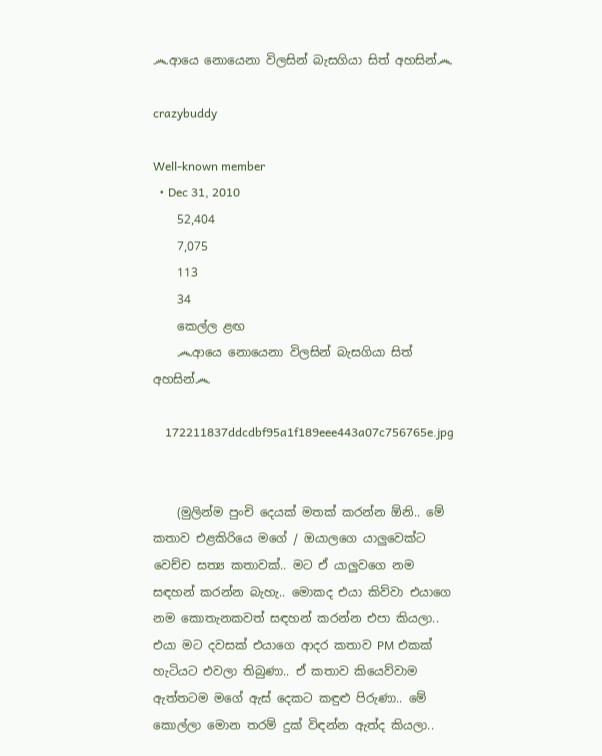෴ආයෙ නොයෙනා විලසින් බැසගියා සිත් අහසින්෴

crazybuddy

Well-known member
  • Dec 31, 2010
    52,404
    7,075
    113
    34
    කෙල්ල ළඟ
    ෴ආයෙ නොයෙනා විලසින් බැසගියා සිත් අහසින්෴

    172211837ddcdbf95a1f189eee443a07c756765e.jpg


    (මුලින්ම පුංචි දෙයක් මතක් කරන්න ඕනි.. මේ කතාව එළකිරියෙ මගේ / ඔයාලගෙ යාලුවෙක්ට වෙච්ච සත්‍ය කතාවක්.. මට ඒ යාලුවගෙ නම සඳහන් කරන්න බැහැ.. මොකද එයා කිව්වා එයාගෙ නම කොතැනකවත් සඳහන් කරන්න එපා කියලා.. එයා මට දවසක් එයාගෙ ආදර කතාව PM එකක් හැටියට එවලා තිබුණා.. ඒ කතාව කියෙව්වාම ඇත්තටම මගේ ඇස් දෙකට කඳුළු පිරුණා.. මේ කොල්ලා මොන තරම් දුක් විඳන්න ඇත්ද කියලා..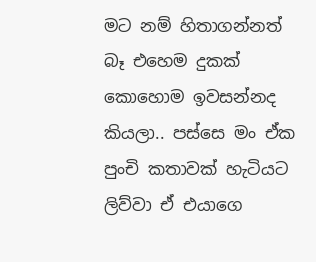මට නම් හිතාගන්නත් බෑ එහෙම දුකක් කොහොම ඉවසන්නද කියලා.. පස්සෙ මං ඒක පුංචි කතාවක් හැටියට ලිව්වා ඒ එයාගෙ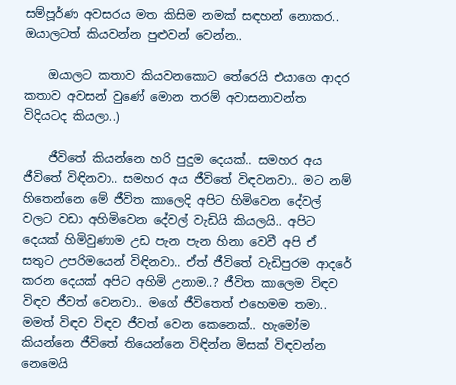සම්පූර්ණ අවසරය මත කිසිම නමක් සඳහන් නොකර.. ඔයාලටත් කියවන්න පුළුවන් වෙන්න..

    ඔයාලට කතාව කියවනකොට තේරෙයි එයාගෙ ආදර කතාව අවසන් වුණේ මොන තරම් අවාසනාවන්ත විදියටද කියලා..)

    ජීවිතේ කියන්නෙ හරි පුදුම දෙයක්.. සමහර අය ජීවිතේ විඳිනවා.. සමහර අය ජීවිතේ විඳවනවා.. මට නම් හිතෙන්නෙ මේ ජීවිත කාලෙදි අපිට හිමිවෙන දේවල් වලට වඩා අහිමිවෙන දේවල් වැඩියි කියලයි.. අපිට දෙයක් හිමිවුණාම උඩ පැන පැන හිනා වෙවී අපි ඒ සතුට උපරිමයෙන් විඳිනවා.. ඒත් ජීවිතේ වැඩිපුරම ආදරේ කරන දෙයක් අපිට අහිමි උනාම..? ජීවිත කාලෙම විඳව විඳව ජීවත් වෙනවා.. මගේ ජීවිතෙත් එහෙමම තමා.. මමත් විඳව විඳව ජීවත් වෙන කෙනෙක්.. හැමෝම කියන්නෙ ජීවිතේ තියෙන්නෙ විඳින්න මිසක් විඳවන්න නෙමෙයි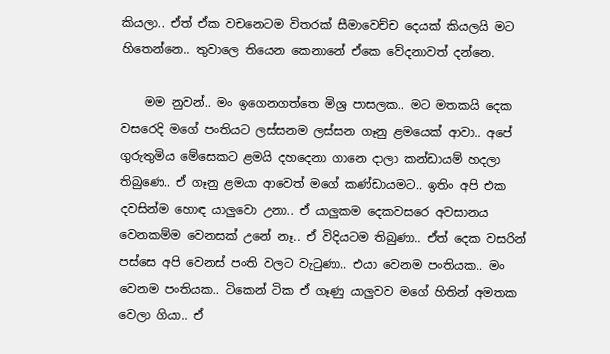කියලා.. ඒත් ඒක වචනෙටම විතරක් සීමාවෙච්ච දෙයක් කියලයි මට හිතෙන්නෙ.. තුවාලෙ තියෙන කෙනානේ ඒකෙ වේදනාවත් දන්නෙ.

    මම නුවන්.. මං ඉගෙනගත්තෙ මිශ්‍ර පාසලක.. මට මතකයි දෙක වසරෙදි මගේ පංතියට ලස්සනම ලස්සන ගෑනු ළමයෙක් ආවා.. අපේ ගුරුතුමිය මේසෙකට ළමයි දහදෙනා ගානෙ දාලා කන්ඩායම් හදලා තිබුණෙ.. ඒ ගෑනු ළමයා ආවෙත් මගේ කණ්ඩායමට.. ඉතිං අපි එක දවසින්ම හොඳ යාලුවො උනා.. ඒ යාලුකම දෙකවසරෙ අවසානය වෙනකම්ම වෙනසක් උනේ නෑ.. ඒ විදියටම තිබුණා.. ඒත් දෙක වසරින් පස්සෙ අපි වෙනස් පංති වලට වැටුණා.. එයා වෙනම පංතියක.. මං වෙනම පංතියක.. ටිකෙන් ටික ඒ ගෑණු යාලුවව මගේ හිතින් අමතක වෙලා ගියා.. ඒ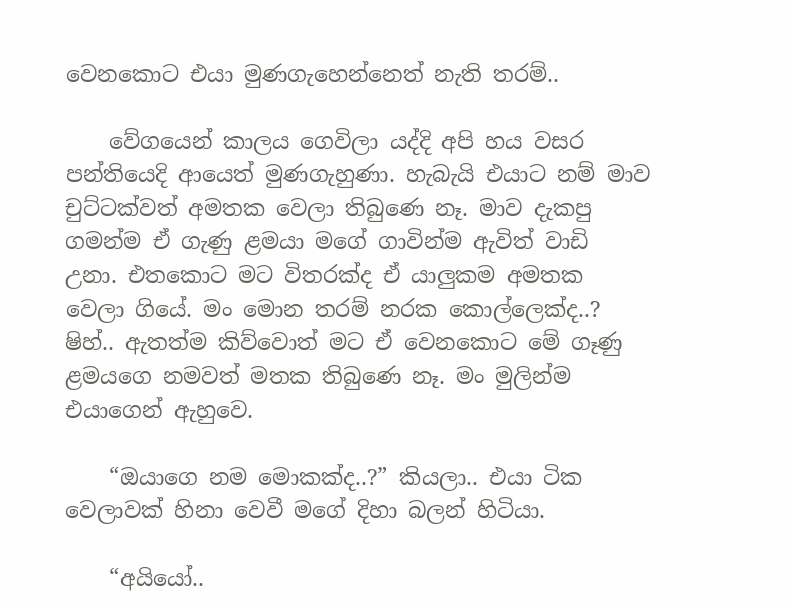වෙනකොට එයා මුණගැහෙන්නෙත් නැති තරම්..

    වේගයෙන් කාලය ගෙවිලා යද්දි අපි හය වසර පන්තියෙදි ආයෙත් මුණගැහුණා. හැබැයි එයාට නම් මාව චුට්ටක්වත් අමතක වෙලා තිබුණෙ නෑ. මාව දැකපු ගමන්ම ඒ ගැණු ළමයා මගේ ගාවින්ම ඇවිත් වාඩි උනා. එතකොට මට විතරක්ද ඒ යාලුකම අමතක වෙලා ගියේ. මං මොන තරම් නරක කොල්ලෙක්ද..? ෂිහ්.. ඇතත්ම කිව්වොත් මට ඒ වෙනකොට මේ ගෑණු ළමයගෙ නමවත් මතක තිබුණෙ නෑ. මං මුලින්ම එයාගෙන් ඇහුවෙ.

    “ඔයාගෙ නම මොකක්ද..?” කියලා.. එයා ටික වෙලාවක් හිනා වෙවී මගේ දිහා බලන් හිටියා.

    “අයියෝ..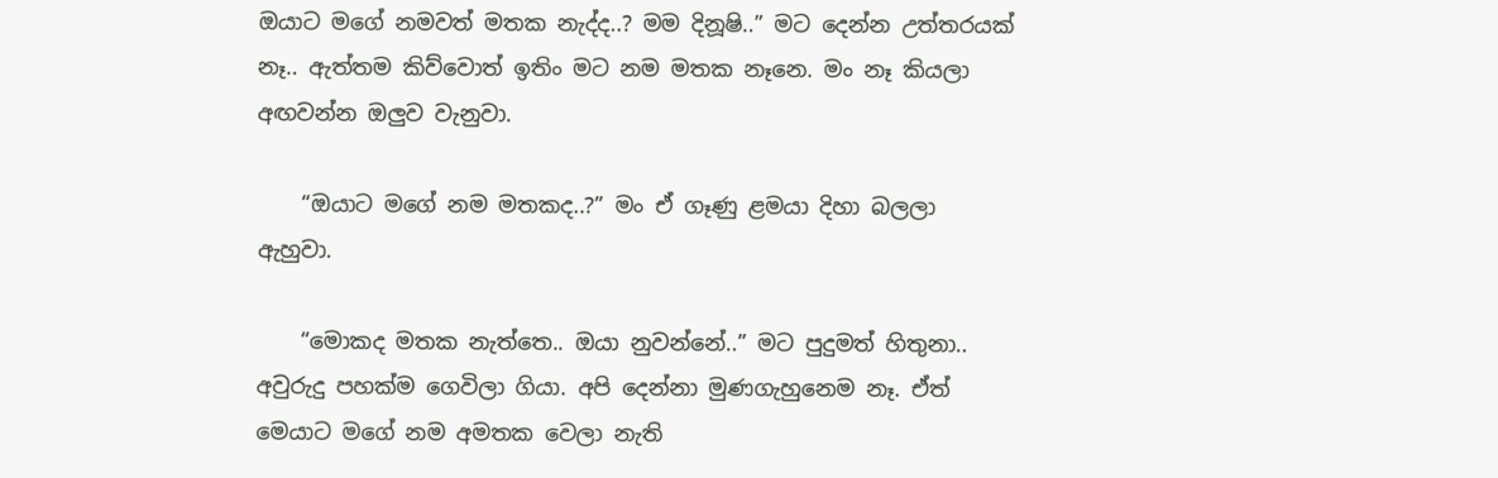ඔයාට මගේ නමවත් මතක නැද්ද..? මම දිනූෂි..” මට දෙන්න උත්තරයක් නෑ.. ඇත්තම කිව්වොත් ඉතිං මට නම මතක නෑනෙ. මං නෑ කියලා අඟවන්න ඔලුව වැනුවා.

    “ඔයාට මගේ නම මතකද..?” මං ඒ ගෑණු ළමයා දිහා බලලා ඇහුවා.

    “මොකද මතක නැත්තෙ.. ඔයා නුවන්නේ..” මට පුදුමත් හිතුනා.. අවුරුදු පහක්ම ගෙවිලා ගියා. අපි දෙන්නා මුණගැහුනෙම නෑ. ඒත් මෙයාට මගේ නම අමතක වෙලා නැති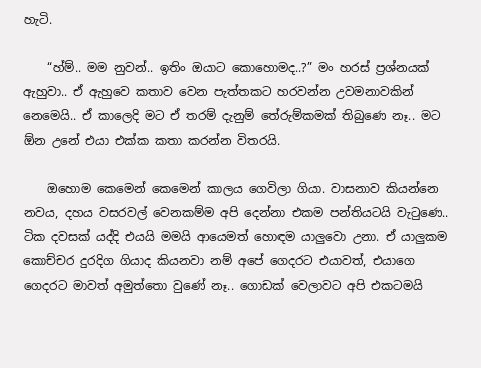හැටි.

    “හ්ම්.. මම නුවන්.. ඉතිං ඔයාට කොහොමද..?” මං හරස් ප්‍රශ්නයක් ඇහුවා.. ඒ ඇහුවෙ කතාව වෙන පැත්තකට හරවන්න උවමනාවකින් නෙමෙයි.. ඒ කාලෙදි මට ඒ තරම් දැනුම් තේරුම්කමක් තිබුණෙ නෑ.. මට ඕන උනේ එයා එක්ක කතා කරන්න විතරයි.

    ඔහොම කෙමෙන් කෙමෙන් කාලය ගෙවිලා ගියා. වාසනාව කියන්නෙ නවය, දහය වසරවල් වෙනකම්ම අපි දෙන්නා එකම පන්තියටයි වැටුණෙ.. ටික දවසක් යද්දි එයයි මමයි ආයෙමත් හොඳම යාලුවො උනා. ඒ යාලුකම කොච්චර දුරදිග ගියාද කියනවා නම් අපේ ගෙදරට එයාවත්, එයාගෙ ගෙදරට මාවත් අමුත්තො වුණේ නෑ.. ගොඩක් වෙලාවට අපි එකටමයි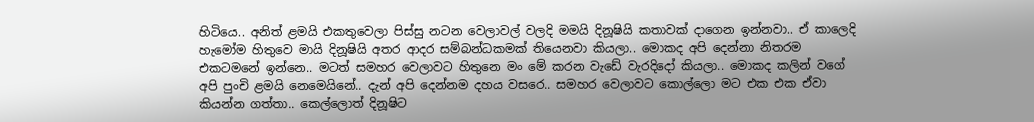හිටියෙ.. අනිත් ළමයි එකතුවෙලා පිස්සු නටන වෙලාවල් වලදි මමයි දිනූෂියි කතාවක් දාගෙන ඉන්නවා.. ඒ කාලෙදි හැමෝම හිතුවෙ මායි දිනූෂියි අතර ආදර සම්බන්ධකමක් තියෙනවා කියලා.. මොකද අපි දෙන්නා නිතරම එකටමනේ ඉන්නෙ.. මටත් සමහර වෙලාවට හිතුනෙ මං මේ කරන වැඩේ වැරදිදෝ කියලා.. මොකද කලින් වගේ අපි පුංචි ළමයි නෙමෙයිනේ.. දැන් අපි දෙන්නම දහය වසරෙ.. සමහර වෙලාවට කොල්ලො මට එක එක ඒවා කියන්න ගත්තා.. කෙල්ලොත් දිනූෂිට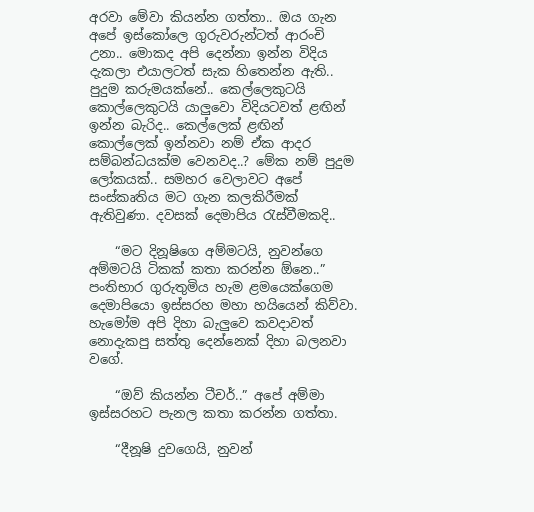අරවා මේවා කියන්න ගත්තා.. ඔය ගැන අපේ ඉස්කෝලෙ ගුරුවරුන්ටත් ආරංචි උනා.. මොකද අපි දෙන්නා ඉන්න විදිය දැකලා එයාලටත් සැක හිතෙන්න ඇති.. පුදුම කරුමයක්නේ.. කෙල්ලෙකුටයි කොල්ලෙකුටයි යාලුවො විදියටවත් ළඟින් ඉන්න බැරිද.. කෙල්ලෙක් ළඟින් කොල්ලෙක් ඉන්නවා නම් ඒක ආදර සම්බන්ධයක්ම වෙනවද..? මේක නම් පුදුම ලෝකයක්.. සමහර වෙලාවට අපේ සංස්කෘතිය මට ගැන කලකිරීමක් ඇතිවුණා. දවසක් දෙමාපිය රැස්වීමකදි..

    “මට දිනූෂිගෙ අම්මටයි, නුවන්ගෙ අම්මටයි ටිකක් කතා කරන්න ඕනෙ..” පංතිභාර ගුරුතුමිය හැම ළමයෙක්ගෙම දෙමාපියො ඉස්සරහ මහා හයියෙන් කිව්වා. හැමෝම අපි දිහා බැලුවෙ කවදාවත් නොදැකපු සත්තු දෙන්නෙක් දිහා බලනවා වගේ.

    “ඔව් කියන්න ටීචර්..” අපේ අම්මා ඉස්සරහට පැනල කතා කරන්න ගත්තා.

    “දීනූෂි දුවගෙයි, නුවන්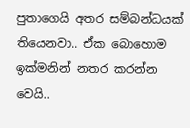පුතාගෙයි අතර සම්බන්ධයක් තියෙනවා.. ඒක බොහොම ඉක්මනින් නතර කරන්න වෙයි..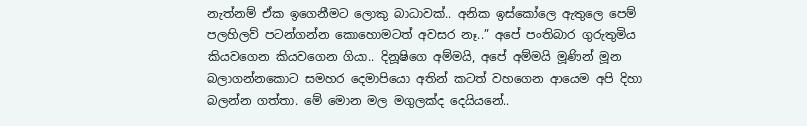නැත්නම් ඒක ඉගෙනීමට ලොකු බාධාවක්.. අනික ඉස්කෝලෙ ඇතුලෙ පෙම් පලහිලව් පටන්ගන්න කොහොමටත් අවසර නෑ..” අපේ පංතිබාර ගුරුතුමිය කියවගෙන කියවගෙන ගියා.. දිනූෂිගෙ අම්මයි, අපේ අම්මයි මූණින් මූන බලාගන්නකොට සමහර දෙමාපියො අතින් කටත් වහගෙන ආයෙම අපි දිහා බලන්න ගත්තා. මේ මොන මල මගුලක්ද දෙයියනේ..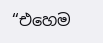“එහෙම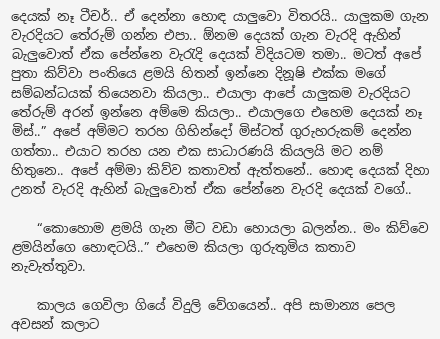දෙයක් නෑ ටීචර්.. ඒ දෙන්නා හොඳ යාලුවො විතරයි.. යාලුකම ගැන වැරදියට තේරුම් ගන්න එපා.. ඕනම දෙයක් ගැන වැරදි ඇහින් බැලුවොත් ඒක පේන්නෙ වැරැදි දෙයක් විදියටම තමා.. මටත් අපේ පුතා කිව්වා පංතියෙ ළමයි හිතන් ඉන්නෙ දිනූෂි එක්ක මගේ සම්බන්ධයක් තියෙනවා කියලා.. එයාලා ආපේ යාලුකම වැරදියට තේරුම් අරන් ඉන්නෙ අම්මෙ කියලා.. එයාලගෙ එහෙම දෙයක් නෑ මිස්..” අපේ අම්මට තරහ ගිහින්දෝ මිස්ටත් ගුරුහරුකම් දෙන්න ගත්තා.. එයාට තරහ යන එක සාධාරණයි කියලයි මට නම් හිතුනෙ.. අපේ අම්මා කිව්ව කතාවත් ඇත්තනේ.. හොඳ දෙයක් දිහා උනත් වැරදි ඇහින් බැලුවොත් ඒක පේන්නෙ වැරදි දෙයක් වගේ..

    “කොහොම ළමයි ගැන මීට වඩා හොයලා බලන්න.. මං කිව්වෙ ළමයින්ගෙ හොඳටයි..” එහෙම කියලා ගුරුතුමිය කතාව නැවැත්තුවා.

    කාලය ගෙවිලා ගියේ විදුලි වේගයෙන්.. අපි සාමාන්‍ය පෙල අවසන් කලාට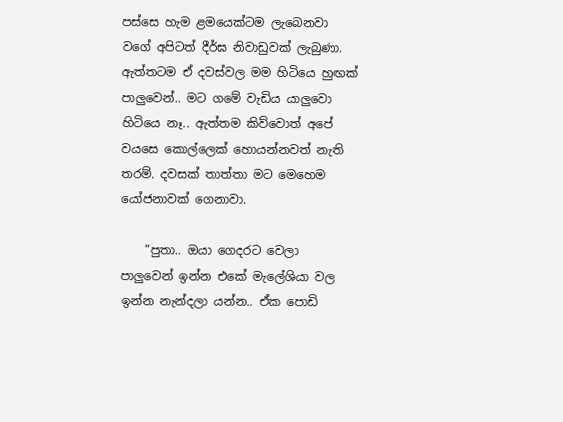පස්සෙ හැම ළමයෙක්ටම ලැබෙනවා වගේ අපිටත් දීර්ඝ නිවාඩුවක් ලැබුණා. ඇත්තටම ඒ දවස්වල මම හිටියෙ හුඟක් පාලුවෙන්.. මට ගමේ වැඩිය යාලුවො හිටියෙ නෑ.. ඇත්තම කිව්වොත් අපේ වයසෙ කොල්ලෙක් හොයන්නවත් නැති තරම්. දවසක් තාත්තා මට මෙහෙම යෝජනාවක් ගෙනාවා.

    “පුතා.. ඔයා ගෙදරට වෙලා පාලුවෙන් ඉන්න එකේ මැලේශියා වල ඉන්න නැන්දලා යන්න.. ඒක පොඩි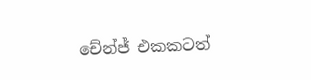චේන්ජ් එකකටත්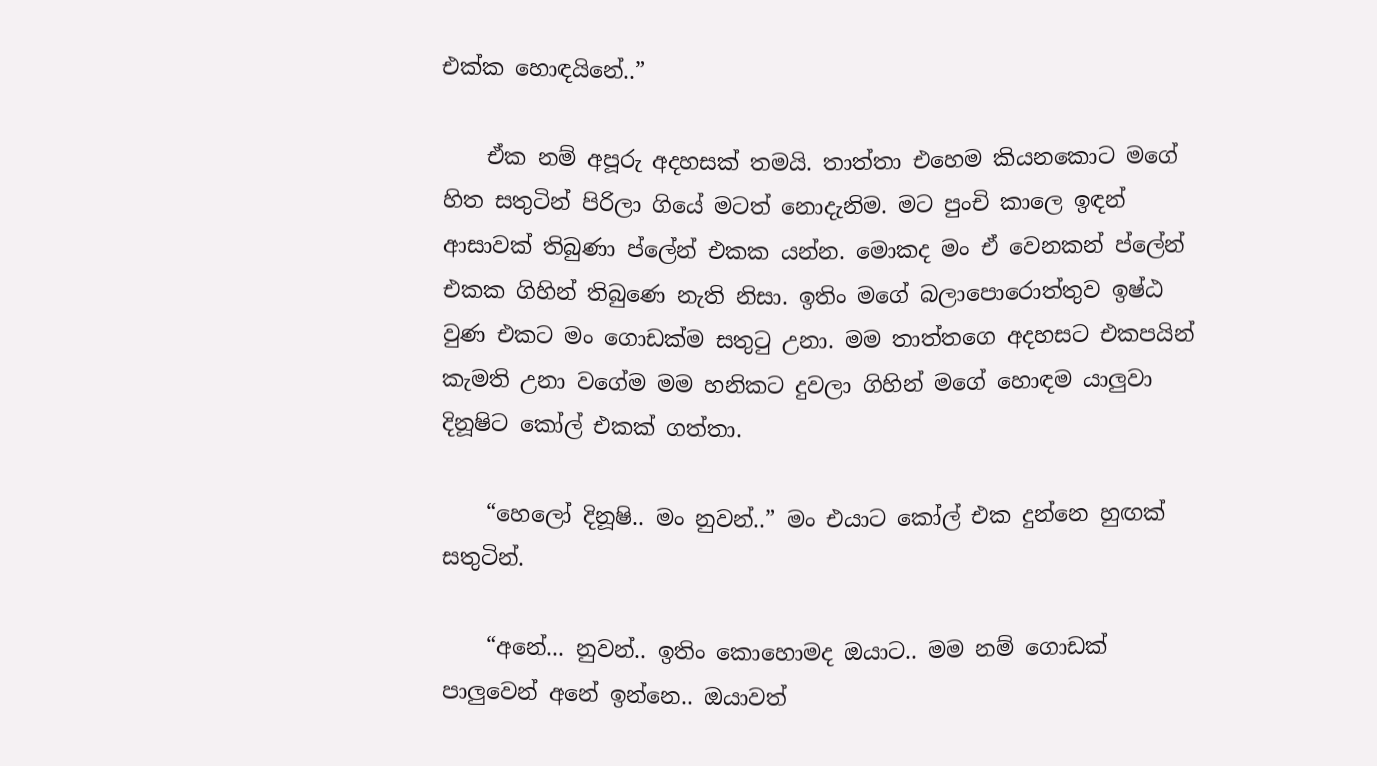එක්ක හොඳයිනේ..”

    ඒක නම් අපූරු අදහසක් තමයි. තාත්තා එහෙම කියනකොට මගේ හිත සතුටින් පිරිලා ගියේ මටත් නොදැනිම. මට පුංචි කාලෙ ඉඳන් ආසාවක් තිබුණා ප්ලේන් එකක යන්න. මොකද මං ඒ වෙනකන් ප්ලේන් එකක ගිහින් තිබුණෙ නැති නිසා. ඉතිං මගේ බලාපොරොත්තුව ඉෂ්ඨ වුණ එකට මං ගොඩක්ම සතුටු උනා. මම තාත්තගෙ අදහසට එකපයින් කැමති උනා වගේම මම හනිකට දුවලා ගිහින් මගේ හොඳම යාලුවා දිනූෂිට කෝල් එකක් ගත්තා.

    “හෙලෝ දිනූෂි.. මං නුවන්..” මං එයාට කෝල් එක දුන්නෙ හුඟක් සතුටින්.

    “අනේ... නුවන්.. ඉතිං කොහොමද ඔයාට.. මම නම් ගොඩක් පාලුවෙන් අනේ ඉන්නෙ.. ඔයාවත්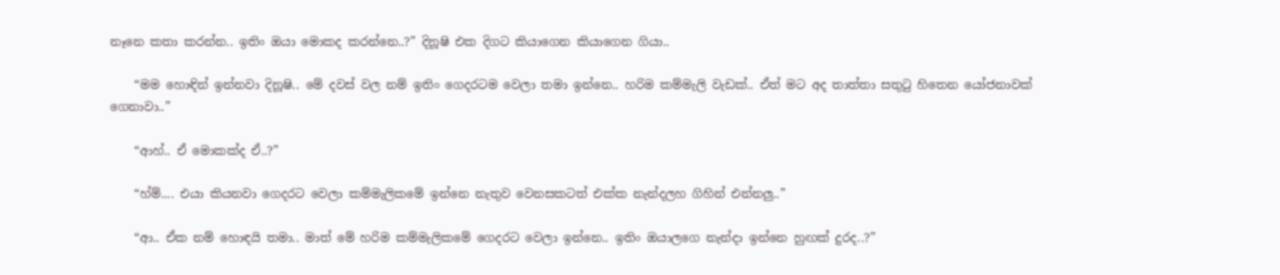නෑනෙ කතා කරන්න.. ඉතිං ඔයා මොකද කරන්නෙ..?” දිනූෂි එක දිගට කියාගෙන කියාගෙන ගියා..

    “මම හොඳින් ඉන්නවා දිනූෂි.. මේ දවස් වල නම් ඉතිං ගෙදරටම වෙලා තමා ඉන්නෙ.. හරිම කම්මැලි වැඩක්.. ඒත් මට අද තාත්තා සතුටු හිතෙන යෝජනාවක් ගෙනාවා..”

    “ආහ්.. ඒ මොකක්ද ඒ..?”

    “හ්ම්.... එයා කියනවා ගෙදරට වෙලා කම්මැලිකමේ ඉන්නෙ නැතුව වෙනසකටත් එක්ක නැන්දලහ ගිහින් එන්නලු..”

    “ආ.. ඒක නම් හොඳයි තමා.. මාත් මේ හරිම කම්මැලිකමේ ගෙදරට වෙලා ඉන්නෙ.. ඉතිං ඔයාලගෙ නැන්දා ඉන්නෙ හුඟක් දුරද..?”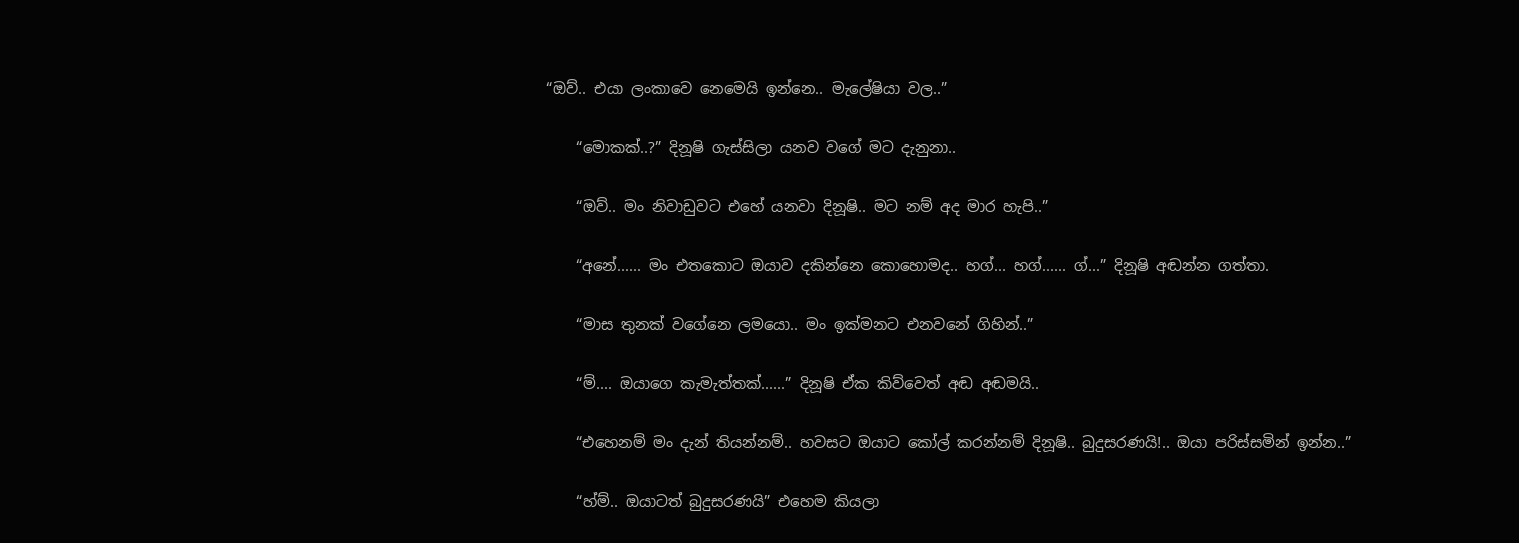“ඔව්.. එයා ලංකාවෙ නෙමෙයි ඉන්නෙ.. මැලේෂියා වල..”

    “මොකක්..?” දිනූෂි ගැස්සිලා යනව වගේ මට දැනුනා..

    “ඔව්.. මං නිවාඩුවට එහේ යනවා දිනූෂි.. මට නම් අද මාර හැපි..”

    “අනේ...... මං එතකොට ඔයාව දකින්නෙ කොහොමද.. හග්... හග්...... ග්...” දිනූෂි අඬන්න ගත්තා.

    “මාස තුනක් වගේනෙ ලමයො.. මං ඉක්මනට එනවනේ ගිහින්..”

    “ම්.... ඔයාගෙ කැමැත්තක්......” දිනූෂි ඒක කිව්වෙත් අඬ අඬමයි..

    “එහෙනම් මං දැන් තියන්නම්.. හවසට ඔයාට කෝල් කරන්නම් දිනූෂි.. බුදුසරණයි!.. ඔයා පරිස්සමින් ඉන්න..”

    “හ්ම්.. ඔයාටත් බුදුසරණයි” එහෙම කියලා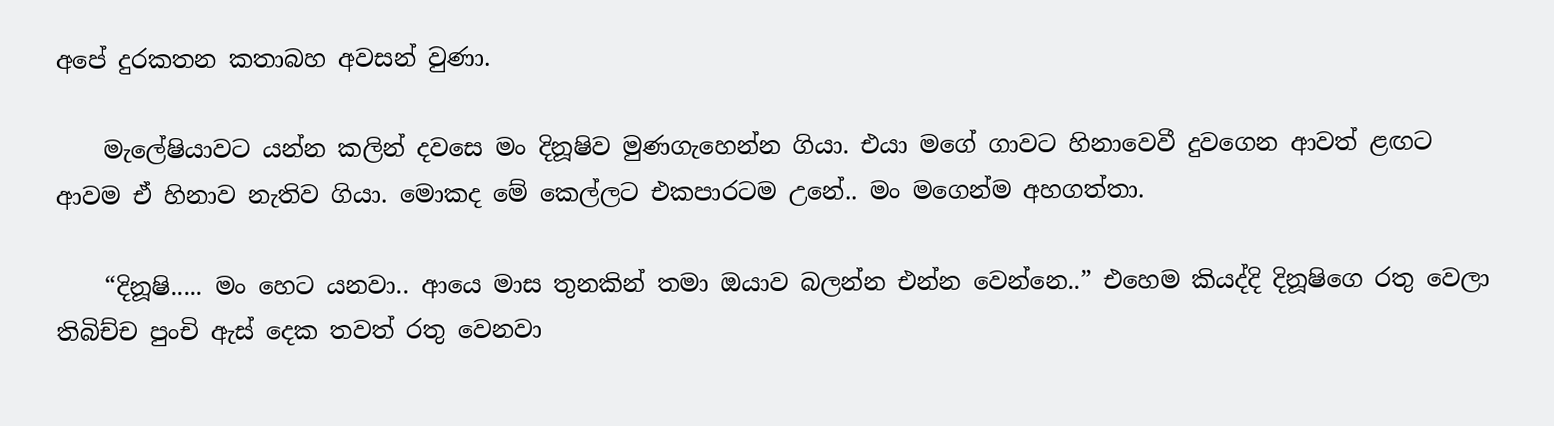අපේ දුරකතන කතාබහ අවසන් වුණා.

    මැලේෂියාවට යන්න කලින් දවසෙ මං දිනූෂිව මුණගැහෙන්න ගියා. එයා මගේ ගාවට හිනාවෙවී දුවගෙන ආවත් ළඟට ආවම ඒ හිනාව නැතිව ගියා. මොකද මේ කෙල්ලට එකපාරටම උනේ.. මං මගෙන්ම අහගත්තා.

    “දිනූෂි..... මං හෙට යනවා.. ආයෙ මාස තුනකින් තමා ඔයාව බලන්න එන්න වෙන්නෙ..” එහෙම කියද්දි දිනූෂිගෙ රතු වෙලා තිබිච්ච පුංචි ඇස් දෙක තවත් රතු වෙනවා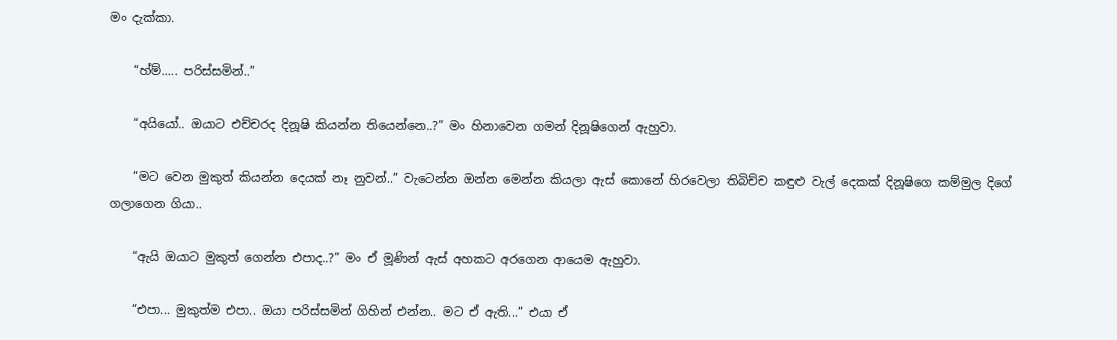මං දැක්කා.

    “හ්ම්..... පරිස්සමින්..”

    “අයියෝ.. ඔයාට එච්චරද දිනූෂි කියන්න තියෙන්නෙ..?” මං හිනාවෙන ගමන් දිනූෂිගෙන් ඇහුවා.

    “මට වෙන මුකුත් කියන්න දෙයක් නෑ නුවන්..” වැටෙන්න ඔන්න මෙන්න කියලා ඇස් කොනේ හිරවෙලා තිබිච්ච කඳුළු වැල් දෙකක් දිනූෂිගෙ කම්මුල දිගේ ගලාගෙන ගියා..

    “ඇයි ඔයාට මුකුත් ගෙන්න එපාද..?” මං ඒ මූණින් ඇස් අහකට අරගෙන ආයෙම ඇහුවා.

    “එපා... මුකුත්ම එපා.. ඔයා පරිස්සමින් ගිහින් එන්න.. මට ඒ ඇති...” එයා ඒ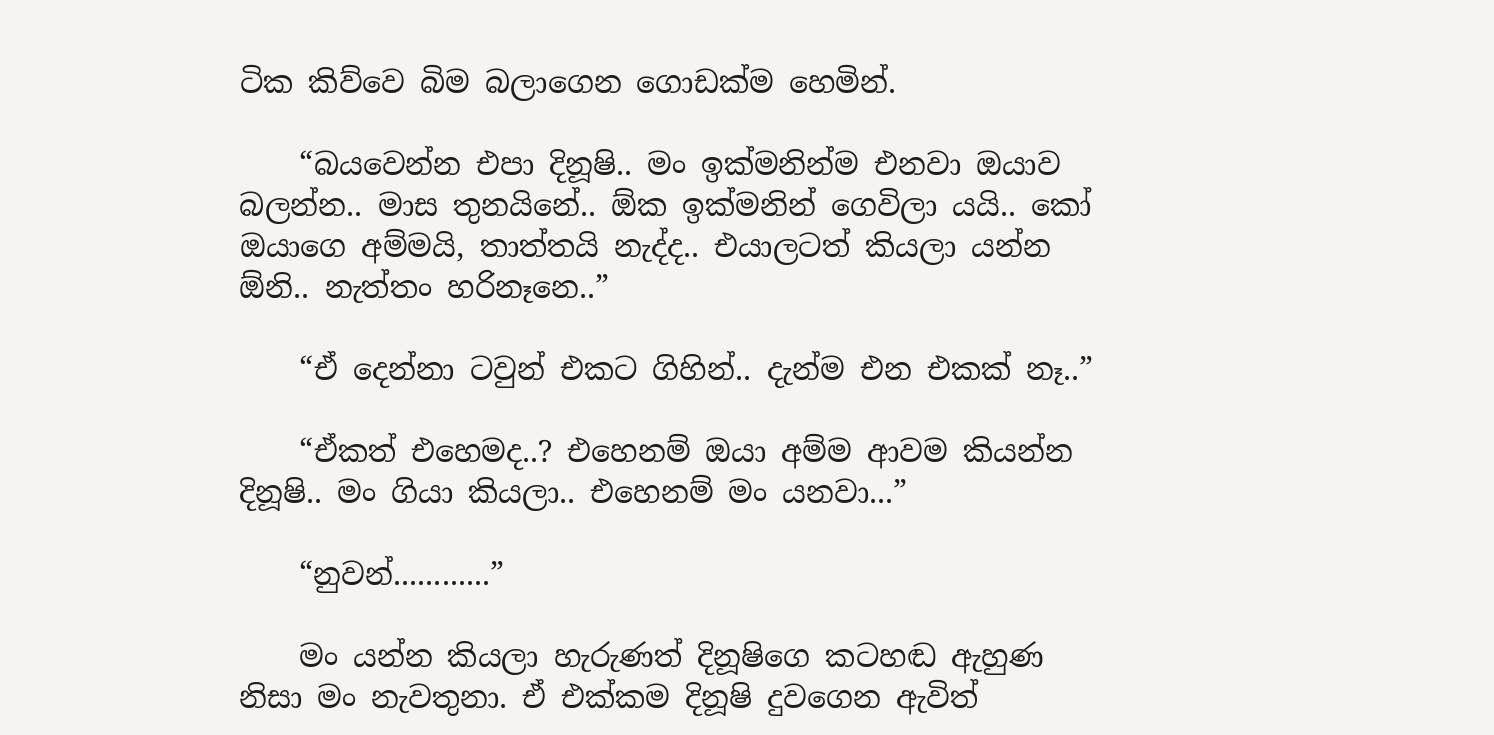ටික කිව්වෙ බිම බලාගෙන ගොඩක්ම හෙමින්.

    “බයවෙන්න එපා දිනූෂි.. මං ඉක්මනින්ම එනවා ඔයාව බලන්න.. මාස තුනයිනේ.. ඕක ඉක්මනින් ගෙවිලා යයි.. කෝ ඔයාගෙ අම්මයි, තාත්තයි නැද්ද.. එයාලටත් කියලා යන්න ඕනි.. නැත්තං හරිනෑනෙ..”

    “ඒ දෙන්නා ටවුන් එකට ගිහින්.. දැන්ම එන එකක් නෑ..”

    “ඒකත් එහෙමද..? එහෙනම් ඔයා අම්ම ආවම කියන්න දිනූෂි.. මං ගියා කියලා.. එහෙනම් මං යනවා...”

    “නුවන්............”

    මං යන්න කියලා හැරුණත් දිනූෂිගෙ කටහඬ ඇහුණ නිසා මං නැවතුනා. ඒ එක්කම දිනූෂි දුවගෙන ඇවිත්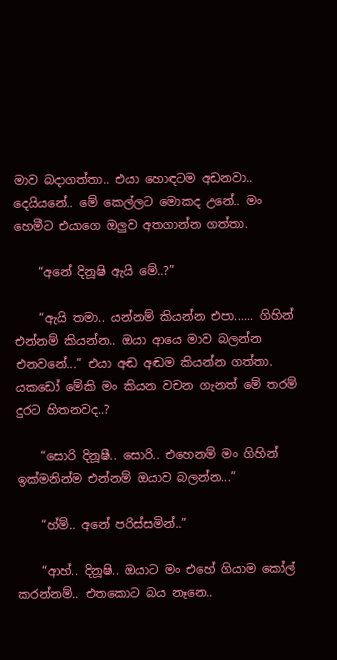මාව බදාගත්තා.. එයා හොඳටම අඩනවා.. දෙයියනේ.. මේ කෙල්ලට මොකද උනේ.. මං හෙමීට එයාගෙ ඔලුව අතගාන්න ගත්තා.

    “අනේ දිනූෂි ඇයි මේ..?”

    “ඇයි තමා.. යන්නම් කියන්න එපා...... ගිහින් එන්නම් කියන්න.. ඔයා ආයෙ මාව බලන්න එනවනේ...” එයා අඬ අඬම කියන්න ගත්තා. යකඩෝ මේකි මං කියන වචන ගැනත් මේ තරම් දුරට හිතනවද..?

    “සොරි දිනූෂී.. සොරි.. එහෙනම් මං ගිහින් ඉක්මනින්ම එන්නම් ඔයාව බලන්න...”

    “හ්ම්.. අනේ පරිස්සමින්..”

    “ආහ්.. දිනූෂි.. ඔයාට මං එහේ ගියාම කෝල් කරන්නම්.. එතකොට බය නෑනෙ..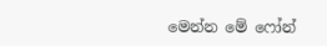මෙන්න මේ ෆෝන්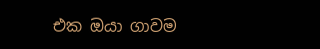එක ඔයා ගාවම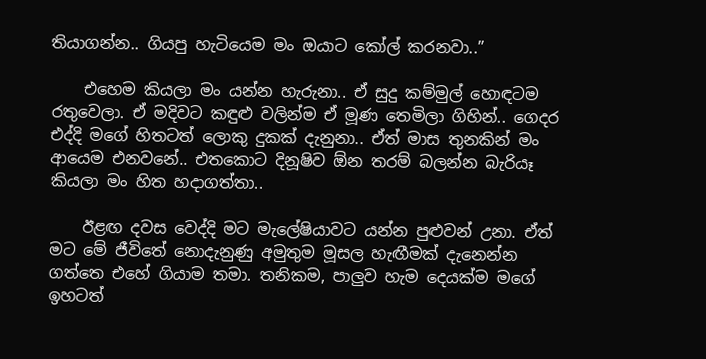තියාගන්න.. ගියපු හැටියෙම මං ඔයාට කෝල් කරනවා..”

    එහෙම කියලා මං යන්න හැරුනා.. ඒ සුදු කම්මුල් හොඳටම රතුවෙලා. ඒ මදිවට කඳුළු වලින්ම ඒ මූණ තෙමිලා ගිහින්.. ගෙදර එද්දි මගේ හිතටත් ලොකු දුකක් දැනුනා.. ඒත් මාස තුනකින් මං ආයෙම එනවනේ.. එතකොට දිනූෂිව ඕන තරම් බලන්න බැරියෑ කියලා මං හිත හදාගත්තා..

    ඊළඟ දවස වෙද්දි මට මැලේෂියාවට යන්න පුළුවන් උනා. ඒත් මට මේ ජීවිතේ නොදැනුණු අමුතුම මූසල හැඟීමක් දැනෙන්න ගත්තෙ එහේ ගියාම තමා. තනිකම, පාලුව හැම දෙයක්ම මගේ ඉහටත්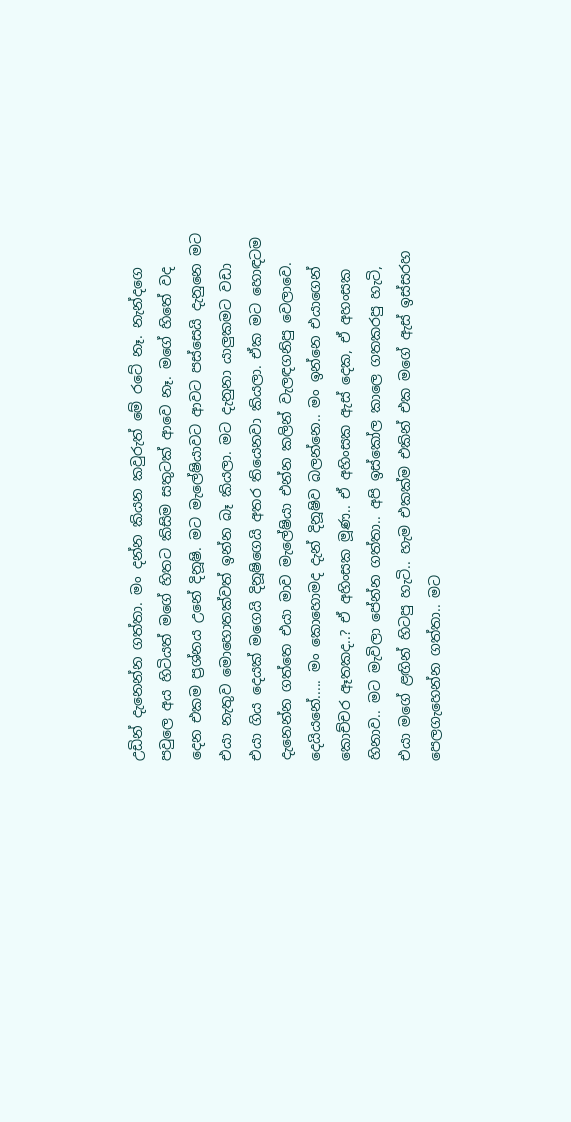උඩින් දැනෙන්න ගත්තා. මං දන්න කියන කවුරුත් මේ රටේ නෑ. නැන්දගෙ පවුලෙ අය හිටියත් මගේ හිතට කිසිම සතුටක් ආවෙ නෑ. මගේ හිතේ වද දෙන එකම ප්‍රශ්නය උනේ දිනූෂි. මට මැලේෂියාවට ආවට පස්සෙයි දැනුනෙ මට එයා නැතුව මොහොතක්වත් ඉන්න බෑ කියලා. මට දැනුනා යාලුකමට වඩා එයා ගිය දෙයක් මගෙයි දිනූෂිගෙයි අතර තියෙනවා කියලා. ඒක මට හොඳටම දැනෙන්න ගත්තෙ එයා මාව මැලේෂියා එන්න කලින් වැලඳගනිපු වෙලාවෙ. දෙයියනේ..... මං කොහොමද දැන් දිනූෂිව බලන්නෙ.. මං ඉන්නෙ එයාගෙන් කොච්චර ඈතකද..? ඒ අහිංසක මූණ.. ඒ අහිංසක ඇස් දෙක, ඒ අහංසක හිනාව.. මට මැවිලා පේන්න ගත්තා.. අපි ඉස්කෝල කාලෙ ගතකරපු හැටි, එයා මගේ ළඟින් හිටපු හැටි.. හැම එකක්ම එකින් එක මගේ ඇස් ඉස්සරහ පෙලගැහෙන්න ගත්තා.. මට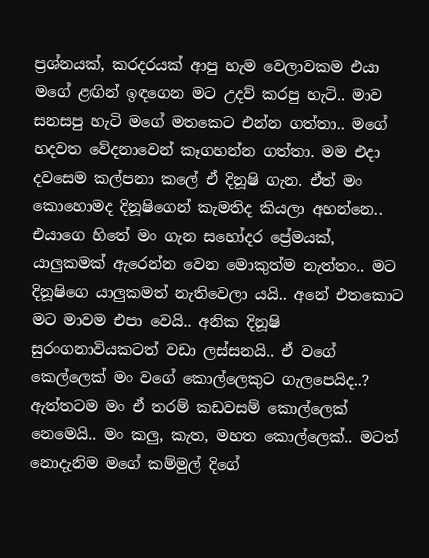ප්‍රශ්නයක්, කරදරයක් ආපු හැම වෙලාවකම එයා මගේ ළඟින් ඉඳගෙන මට උදව් කරපු හැටි.. මාව සනසපු හැටි මගේ මතකෙට එන්න ගත්තා.. මගේ හදවත වේදනාවෙන් කෑගහන්න ගත්තා. මම එදා දවසෙම කල්පනා කලේ ඒ දිනූෂි ගැන. ඒත් මං කොහොමද දිනූෂිගෙන් කැමතිද කියලා අහන්නෙ.. එයාගෙ හිතේ මං ගැන සහෝදර ප්‍රේමයක්, යාලුකමක් ඇරෙන්න වෙන මොකුත්ම නැත්තං.. මට දිනූෂිගෙ යාලුකමත් නැතිවෙලා යයි.. අනේ එතකොට මට මාවම එපා වෙයි.. අනික දිනූෂි සුරංගනාවියකටත් වඩා ලස්සනයි.. ඒ වගේ කෙල්ලෙක් මං වගේ කොල්ලෙකුට ගැලපෙයිද..? ඇත්තටම මං ඒ තරම් කඩවසම් කොල්ලෙක් නෙමෙයි.. මං කලු, කැත, මහත කොල්ලෙක්.. මටත් නොදැනිම මගේ කම්මුල් දිගේ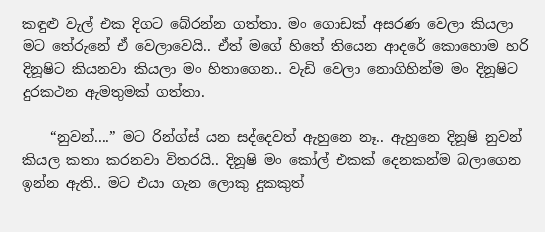කඳුළු වැල් එක දිගට බේරන්න ගත්තා. මං ගොඩක් අසරණ වෙලා කියලා මට තේරුනේ ඒ වෙලාවෙයි.. ඒත් මගේ හිතේ තියෙන ආදරේ කොහොම හරි දිනූෂිට කියනවා කියලා මං හිතාගෙන.. වැඩි වෙලා නොගිහින්ම මං දිනූෂිට දුරකථන ඇමතුමක් ගත්තා.

    “නුවන්....” මට රින්ග්ස් යන සද්දෙවත් ඇහුනෙ නෑ.. ඇහුනෙ දිනූෂි නුවන් කියල කතා කරනවා විතරයි.. දිනූෂි මං කෝල් එකක් දෙනකන්ම බලාගෙන ඉන්න ඇති.. මට එයා ගැන ලොකු දුකකුත්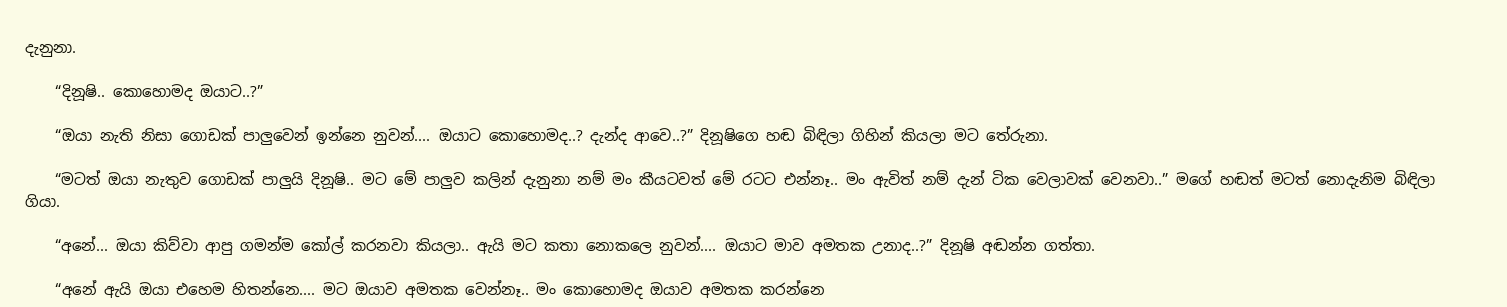දැනුනා.

    “දිනූෂි.. කොහොමද ඔයාට..?”

    “ඔයා නැති නිසා ගොඩක් පාලුවෙන් ඉන්නෙ නුවන්.... ඔයාට කොහොමද..? දැන්ද ආවෙ..?” දිනූෂිගෙ හඬ බිඳිලා ගිහින් කියලා මට තේරුනා.

    “මටත් ඔයා නැතුව ගොඩක් පාලුයි දිනූෂි.. මට මේ පාලුව කලින් දැනුනා නම් මං කීයටවත් මේ රටට එන්නෑ.. මං ඇවිත් නම් දැන් ටික වෙලාවක් වෙනවා..” මගේ හඬත් මටත් නොදැනිම බිඳිලා ගියා.

    “අනේ... ඔයා කිව්වා ආපු ගමන්ම කෝල් කරනවා කියලා.. ඇයි මට කතා නොකලෙ නුවන්.... ඔයාට මාව අමතක උනාද..?” දිනූෂි අඬන්න ගත්තා.

    “අනේ ඇයි ඔයා එහෙම හිතන්නෙ.... මට ඔයාව අමතක වෙන්නෑ.. මං කොහොමද ඔයාව අමතක කරන්නෙ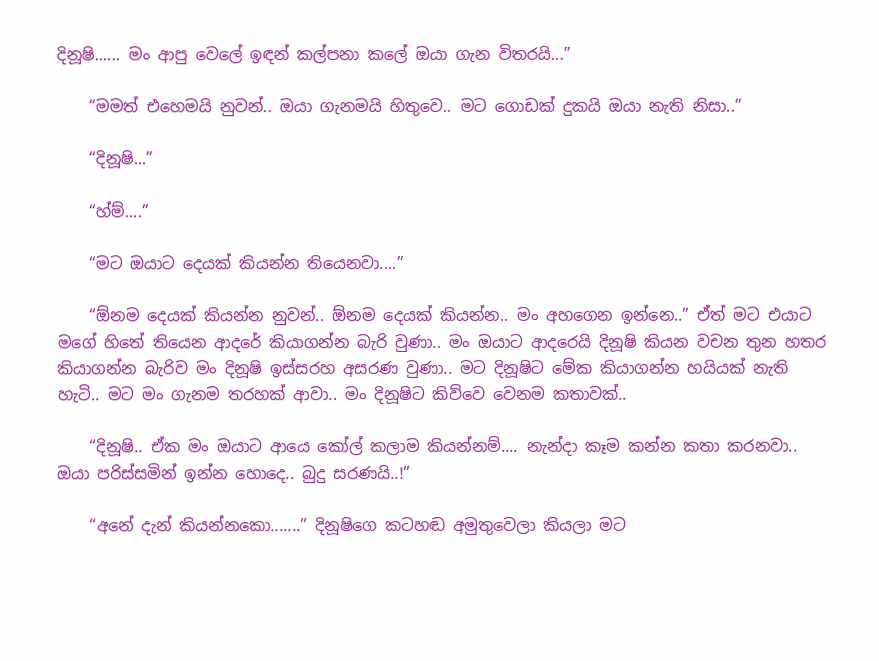දිනූෂි...... මං ආපු වෙලේ ඉඳන් කල්පනා කලේ ඔයා ගැන විතරයි...”

    “මමත් එහෙමයි නුවන්.. ඔයා ගැනමයි හිතුවෙ.. මට ගොඩක් දුකයි ඔයා නැති නිසා..”

    “දිනූෂි...”

    “හ්ම්....”

    “මට ඔයාට දෙයක් කියන්න තියෙනවා....”

    “ඕනම දෙයක් කියන්න නුවන්.. ඕනම දෙයක් කියන්න.. මං අහගෙන ඉන්නෙ..” ඒත් මට එයාට මගේ හිතේ තියෙන ආදරේ කියාගන්න බැරි වුණා.. මං ඔයාට ආදරෙයි දිනූෂි කියන වචන තුන හතර කියාගන්න බැරිව මං දිනූෂි ඉස්සරහ අසරණ වුණා.. මට දිනූෂිට මේක කියාගන්න හයියක් නැති හැටි.. මට මං ගැනම තරහක් ආවා.. මං දිනූෂිට කිව්වෙ වෙනම කතාවක්..

    “දිනූෂි.. ඒක මං ඔයාට ආයෙ කෝල් කලාම කියන්නම්.... නැන්දා කෑම කන්න කතා කරනවා.. ඔයා පරිස්සමින් ඉන්න හොදෙ.. බුදු සරණයි..!”

    “අනේ දැන් කියන්නකො.......” දිනූෂිගෙ කටහඬ අමුතුවෙලා කියලා මට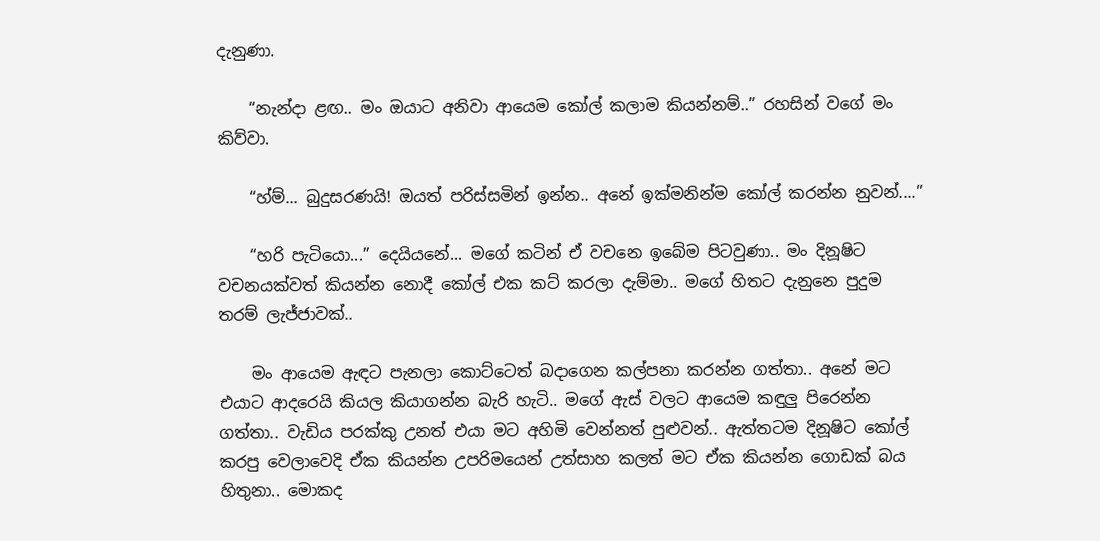දැනුණා.

    “නැන්දා ළඟ.. මං ඔයාට අනිවා ආයෙම කෝල් කලාම කියන්නම්..” රහසින් වගේ මං කිව්වා.

    “හ්ම්... බුදුසරණයි! ඔයත් පරිස්සමින් ඉන්න.. අනේ ඉක්මනින්ම කෝල් කරන්න නුවන්....”

    “හරි පැටියො...” දෙයියනේ... මගේ කටින් ඒ වචනෙ ඉබේම පිටවුණා.. මං දිනූෂිට වචනයක්වත් කියන්න නොදී කෝල් එක කට් කරලා දැම්මා.. මගේ හිතට දැනුනෙ පුදුම තරම් ලැජ්ජාවක්..

    මං ආයෙම ඇඳට පැනලා කොට්ටෙත් බදාගෙන කල්පනා කරන්න ගත්තා.. අනේ මට එයාට ආදරෙයි කියල කියාගන්න බැරි හැටි.. මගේ ඇස් වලට ආයෙම කඳුලු පිරෙන්න ගත්තා.. වැඩිය පරක්කු උනත් එයා මට අහිමි වෙන්නත් පුළුවන්.. ඇත්තටම දිනූෂිට කෝල් කරපු වෙලාවෙදි ඒක කියන්න උපරිමයෙන් උත්සාහ කලත් මට ඒක කියන්න ගොඩක් බය හිතුනා.. මොකද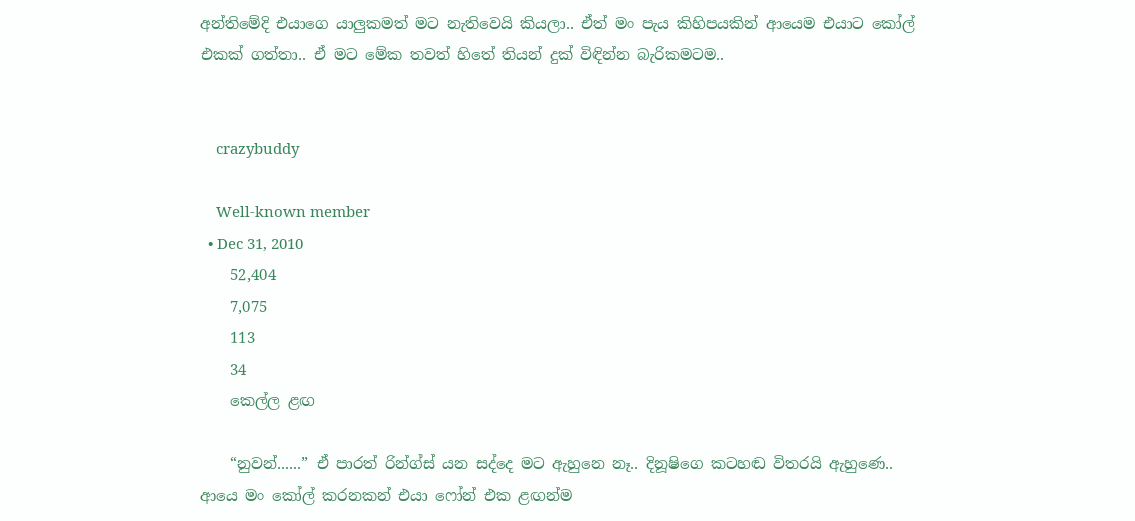අන්තිමේදි එයාගෙ යාලුකමත් මට නැතිවෙයි කියලා.. ඒත් මං පැය කිහිපයකින් ආයෙම එයාට කෝල් එකක් ගත්තා.. ඒ මට මේක තවත් හිතේ තියන් දුක් විඳින්න බැරිකමටම..


    crazybuddy

    Well-known member
  • Dec 31, 2010
    52,404
    7,075
    113
    34
    කෙල්ල ළඟ

    “නුවන්......” ඒ පාරත් රින්ග්ස් යන සද්දෙ මට ඇහුනෙ නෑ.. දිනූෂිගෙ කටහඬ විතරයි ඇහුණෙ.. ආයෙ මං කෝල් කරනකන් එයා ෆෝන් එක ළඟන්ම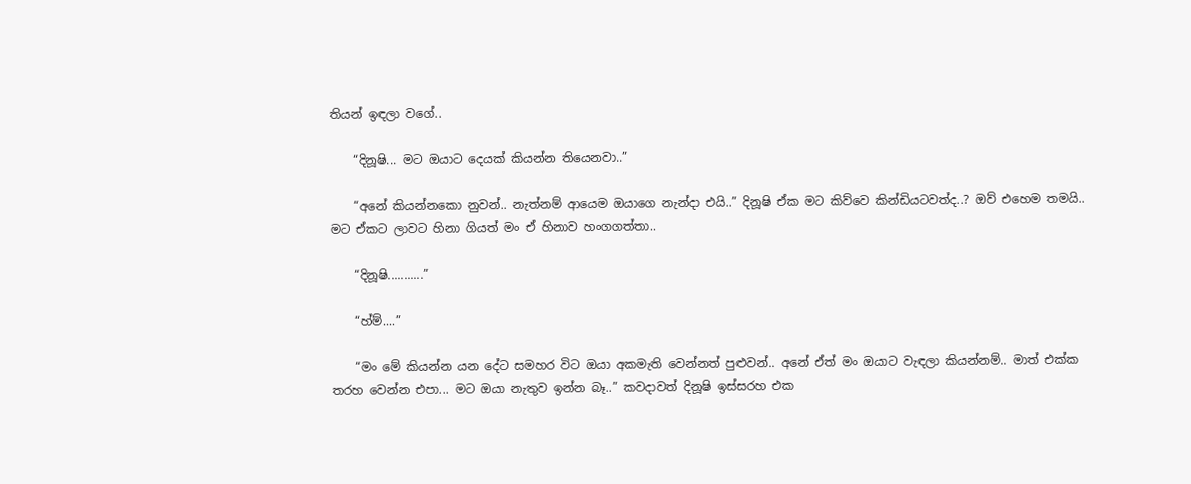තියන් ඉඳලා වගේ..

    “දිනූෂි... මට ඔයාට දෙයක් කියන්න තියෙනවා..”

    “අනේ කියන්නකො නුවන්.. නැත්නම් ආයෙම ඔයාගෙ නැන්දා එයි..” දිනූෂි ඒක මට කිව්වෙ කින්ඩියටවත්ද..? ඔව් එහෙම තමයි.. මට ඒකට ලාවට හිනා ගියත් මං ඒ හිනාව හංගගත්තා..

    “දිනූෂි...........”

    “හ්ම්....”

    “මං මේ කියන්න යන දේට සමහර විට ඔයා අකමැති වෙන්නත් පුළුවන්.. අනේ ඒත් මං ඔයාට වැඳලා කියන්නම්.. මාත් එක්ක තරහ වෙන්න එපා... මට ඔයා නැතුව ඉන්න බෑ..” කවදාවත් දිනූෂි ඉස්සරහ එක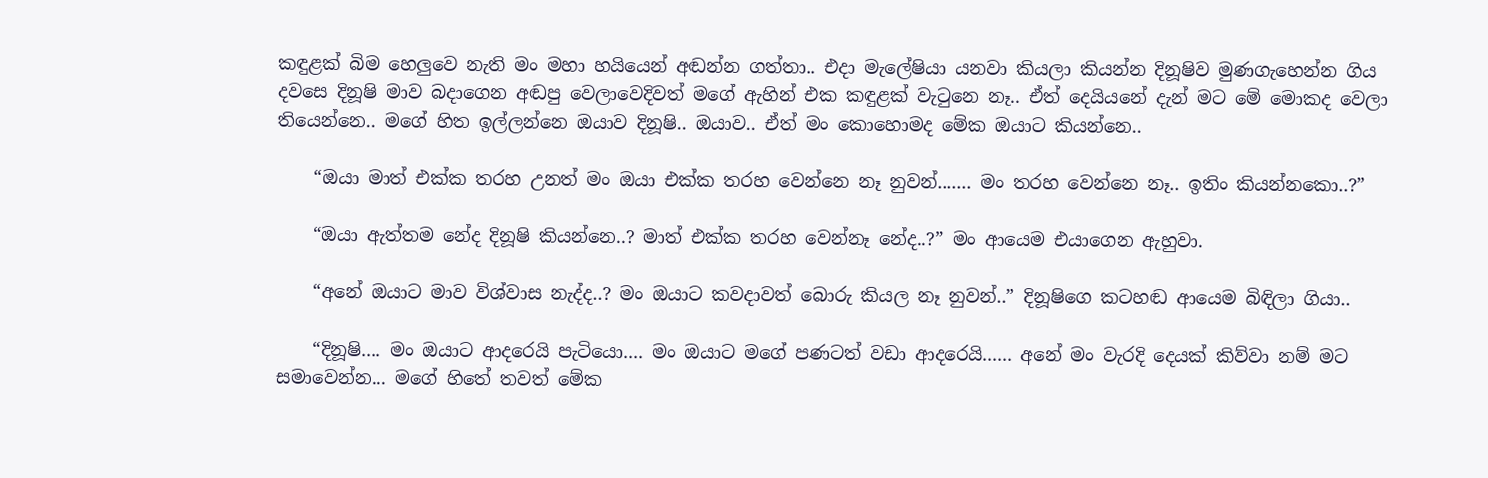කඳුළක් බිම හෙලුවෙ නැති මං මහා හයියෙන් අඬන්න ගත්තා.. එදා මැලේෂියා යනවා කියලා කියන්න දිනූෂිව මුණගැහෙන්න ගිය දවසෙ දිනූෂි මාව බදාගෙන අඬපු වෙලාවෙදිවත් මගේ ඇහින් එක කඳුළක් වැටුනෙ නෑ.. ඒත් දෙයියනේ දැන් මට මේ මොකද වෙලා තියෙන්නෙ.. මගේ හිත ඉල්ලන්නෙ ඔයාව දිනූෂි.. ඔයාව.. ඒත් මං කොහොමද මේක ඔයාට කියන්නෙ..

    “ඔයා මාත් එක්ක තරහ උනත් මං ඔයා එක්ක තරහ වෙන්නෙ නෑ නුවන්....... මං තරහ වෙන්නෙ නෑ.. ඉතිං කියන්නකො..?”

    “ඔයා ඇත්තම නේද දිනූෂි කියන්නෙ..? මාත් එක්ක තරහ වෙන්නෑ නේද..?” මං ආයෙම එයාගෙන ඇහුවා.

    “අනේ ඔයාට මාව විශ්වාස නැද්ද..? මං ඔයාට කවදාවත් බොරු කියල නෑ නුවන්..” දිනූෂිගෙ කටහඬ ආයෙම බිඳිලා ගියා..

    “දිනූෂි.... මං ඔයාට ආදරෙයි පැටියො.... මං ඔයාට මගේ පණටත් වඩා ආදරෙයි...... අනේ මං වැරදි දෙයක් කිව්වා නම් මට සමාවෙන්න... මගේ හිතේ තවත් මේක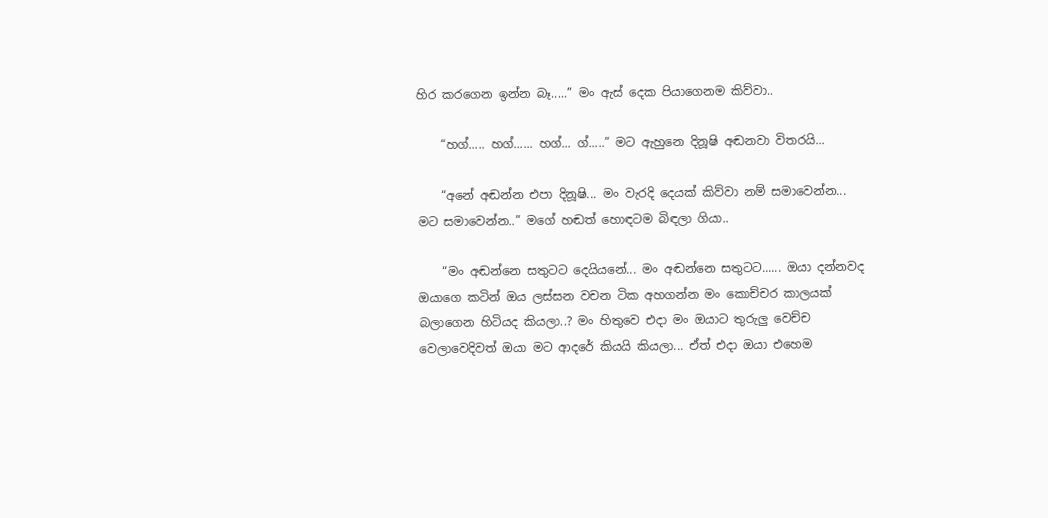හිර කරගෙන ඉන්න බෑ.....” මං ඇස් දෙක පියාගෙනම කිව්වා..

    “හග්..... හග්...... හග්... ග්.....” මට ඇහුනෙ දිනූෂි අඬනවා විතරයි...

    “අනේ අඬන්න එපා දිනූෂි... මං වැරදි දෙයක් කිව්වා නම් සමාවෙන්න... මට සමාවෙන්න..” මගේ හඬත් හොඳටම බිඳලා ගියා..

    “මං අඬන්නෙ සතුටට දෙයියනේ... මං අඬන්නෙ සතුටට...... ඔයා දන්නවද ඔයාගෙ කටින් ඔය ලස්සන වචන ටික අහගන්න මං කොච්චර කාලයක් බලාගෙන හිටියද කියලා..? මං හිතුවෙ එදා මං ඔයාට තුරුලු වෙච්ච වෙලාවෙදිවත් ඔයා මට ආදරේ කියයි කියලා... ඒත් එදා ඔයා එහෙම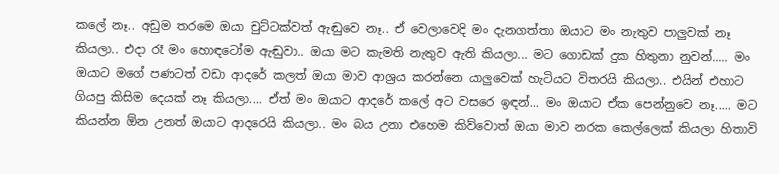කලේ නෑ.. අඩුම තරමෙ ඔයා චුට්ටක්වත් ඇඬුවෙ නෑ.. ඒ වෙලාවෙදි මං දැනගත්තා ඔයාට මං නැතුව පාලුවක් නෑ කියලා.. එදා රෑ මං හොඳටෝම ඇඬුවා.. ඔයා මට කැමති නැතුව ඇති කියලා... මට ගොඩක් දුක හිතුනා නුවන්..... මං ඔයාට මගේ පණටත් වඩා ආදරේ කලත් ඔයා මාව ආශ්‍රය කරන්නෙ යාලුවෙක් හැටියට විතරයි කියලා.. එයින් එහාට ගියපු කිසිම දෙයක් නෑ කියලා.... ඒත් මං ඔයාට ආදරේ කලේ අට වසරෙ ඉඳන්... මං ඔයාට ඒක පෙන්නුවෙ නෑ..... මට කියන්න ඕන උනත් ඔයාට ආදරෙයි කියලා.. මං බය උනා එහෙම කිව්වොත් ඔයා මාව නරක කෙල්ලෙක් කියලා හිතාවි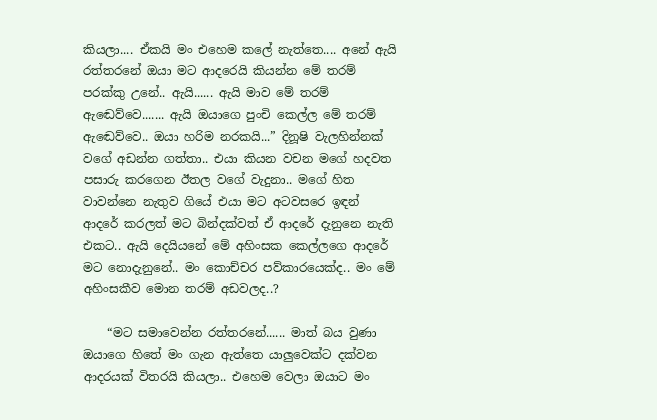කියලා.... ඒකයි මං එහෙම කලේ නැත්තෙ.... අනේ ඇයි රත්තරනේ ඔයා මට ආදරෙයි කියන්න මේ තරම් පරක්කු උනේ.. ඇයි...... ඇයි මාව මේ තරම් ඇඬෙව්වෙ....... ඇයි ඔයාගෙ පුංචි කෙල්ල මේ තරම් ඇඬෙව්වෙ.. ඔයා හරිම නරකයි...” දිනූෂි වැලහින්නක් වගේ අඩන්න ගත්තා.. එයා කියන වචන මගේ හදවත පසාරු කරගෙන ඊතල වගේ වැදුනා.. මගේ හිත වාවන්නෙ නැතුව ගියේ එයා මට අටවසරෙ ඉඳන් ආදරේ කරලත් මට බින්දක්වත් ඒ ආදරේ දැනුනෙ නැති එකට.. ඇයි දෙයියනේ මේ අහිංසක කෙල්ලගෙ ආදරේ මට නොදැනුනේ.. මං කොච්චර පව්කාරයෙක්ද.. මං මේ අහිංසකීව මොන තරම් අඩවලද..?

    “මට සමාවෙන්න රත්තරනේ...... මාත් බය වුණා ඔයාගෙ හිතේ මං ගැන ඇත්තෙ යාලුවෙක්ට දක්වන ආදරයක් විතරයි කියලා.. එහෙම වෙලා ඔයාට මං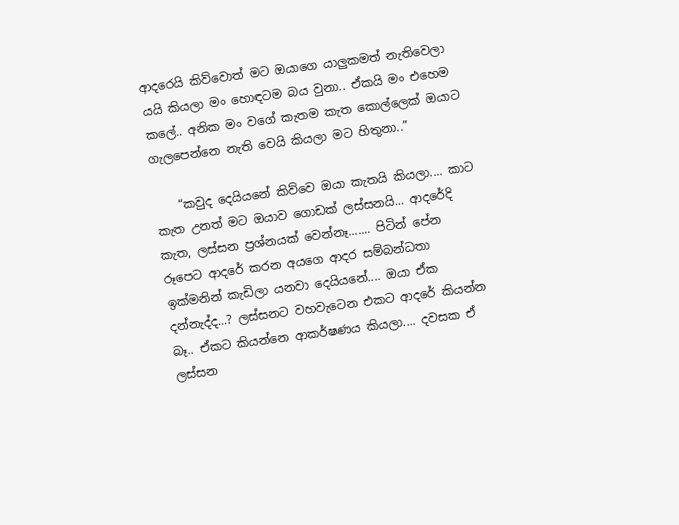ආදරෙයි කිව්වොත් මට ඔයාගෙ යාලුකමත් නැතිවෙලා යයි කියලා මං හොඳටම බය වුනා.. ඒකයි මං එහෙම කලේ.. අනික මං වගේ කැතම කැත කොල්ලෙක් ඔයාට ගැලපෙන්නෙ නැති වෙයි කියලා මට හිතුනා..”

    “කවුද දෙයියනේ කිව්වෙ ඔයා කැතයි කියලා.... කාට කැත උනත් මට ඔයාව ගොඩක් ලස්සනයි... ආදරේදි කැත, ලස්සන ප්‍රශ්නයක් වෙන්නෑ....... පිටින් පේන රූපෙට ආදරේ කරන අයගෙ ආදර සම්බන්ධතා ඉක්මනින් කැඩිලා යනවා දෙයියනේ.... ඔයා ඒක දන්නැද්ද...? ලස්සනට වහවැටෙන එකට ආදරේ කියන්න බෑ.. ඒකට කියන්නෙ ආකර්ෂණය කියලා.... දවසක ඒ ලස්සන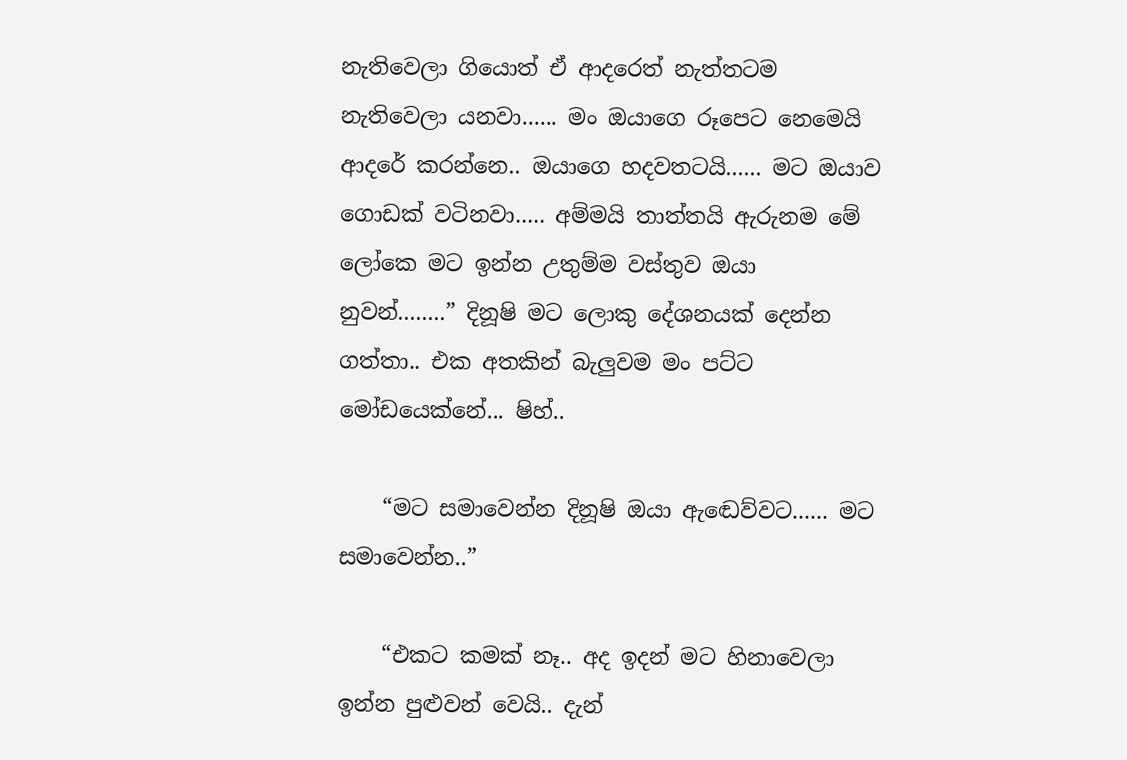නැතිවෙලා ගියොත් ඒ ආදරෙත් නැත්තටම නැතිවෙලා යනවා...... මං ඔයාගෙ රූපෙට නෙමෙයි ආදරේ කරන්නෙ.. ඔයාගෙ හදවතටයි...... මට ඔයාව ගොඩක් වටිනවා..... අම්මයි තාත්තයි ඇරුනම මේ ලෝකෙ මට ඉන්න උතුම්ම වස්තුව ඔයා නුවන්........” දිනූෂි මට ලොකු දේශනයක් දෙන්න ගත්තා.. එක අතකින් බැලුවම මං පට්ට මෝඩයෙක්නේ... ෂිහ්..

    “මට සමාවෙන්න දිනූෂි ඔයා ඇඬෙව්වට...... මට සමාවෙන්න..”

    “එකට කමක් නෑ.. අද ඉදන් මට හිනාවෙලා ඉන්න පුළුවන් වෙයි.. දැන්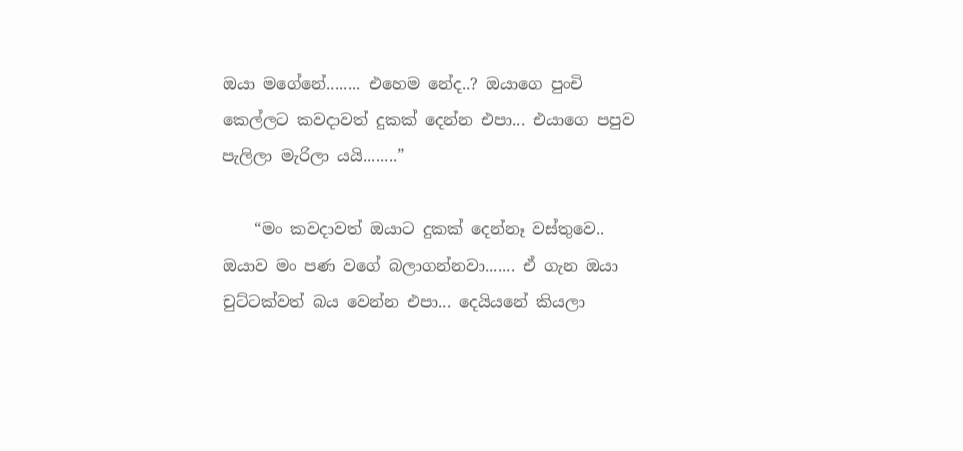ඔයා මගේනේ........ එහෙම නේද..? ඔයාගෙ පුංචි කෙල්ලට කවදාවත් දුකක් දෙන්න එපා... එයාගෙ පපුව පැලිලා මැරිලා යයි........”

    “මං කවදාවත් ඔයාට දුකක් දෙන්නෑ වස්තුවෙ.. ඔයාව මං පණ වගේ බලාගන්නවා....... ඒ ගැන ඔයා චුට්ටක්වත් බය වෙන්න එපා... දෙයියනේ කියලා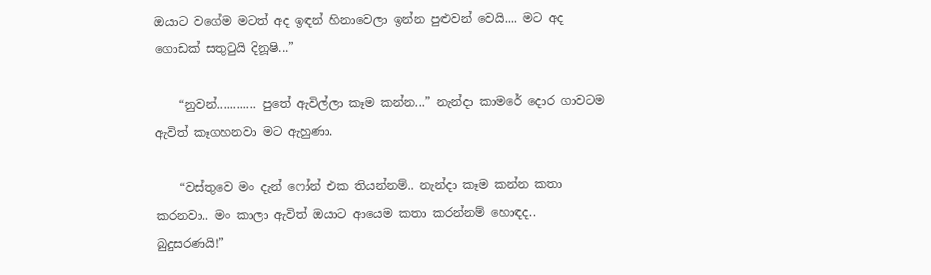ඔයාට වගේම මටත් අද ඉඳන් හිනාවෙලා ඉන්න පුළුවන් වෙයි.... මට අද ගොඩක් සතුටුයි දිනූෂි...”

    “නුවන්............ පුතේ ඇවිල්ලා කෑම කන්න...” නැන්දා කාමරේ දොර ගාවටම ඇවිත් කෑගහනවා මට ඇහුණා.

    “වස්තුවෙ මං දැන් ෆෝන් එක තියන්නම්.. නැන්දා කෑම කන්න කතා කරනවා.. මං කාලා ඇවිත් ඔයාට ආයෙම කතා කරන්නම් හොඳද.. බුදුසරණයි!”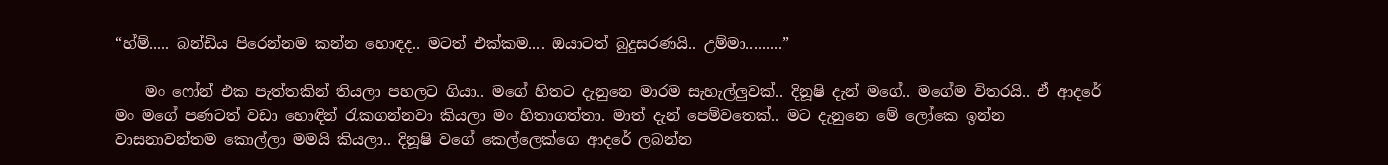“හ්ම්..... බන්ඩිය පිරෙන්නම කන්න හොඳද.. මටත් එක්කම.... ඔයාටත් බුදුසරණයි.. උම්මා.........”

    මං ෆෝන් එක පැත්තකින් තියලා පහලට ගියා.. මගේ හිතට දැනුනෙ මාරම සැහැල්ලුවක්.. දිනූෂි දැන් මගේ.. මගේම විතරයි.. ඒ ආදරේ මං මගේ පණටත් වඩා හොඳින් රැකගන්නවා කියලා මං හිතාගත්තා. මාත් දැන් පෙම්වතෙක්.. මට දැනුනෙ මේ ලෝකෙ ඉන්න වාසනාවන්තම කොල්ලා මමයි කියලා.. දිනූෂි වගේ කෙල්ලෙක්ගෙ ආදරේ ලබන්න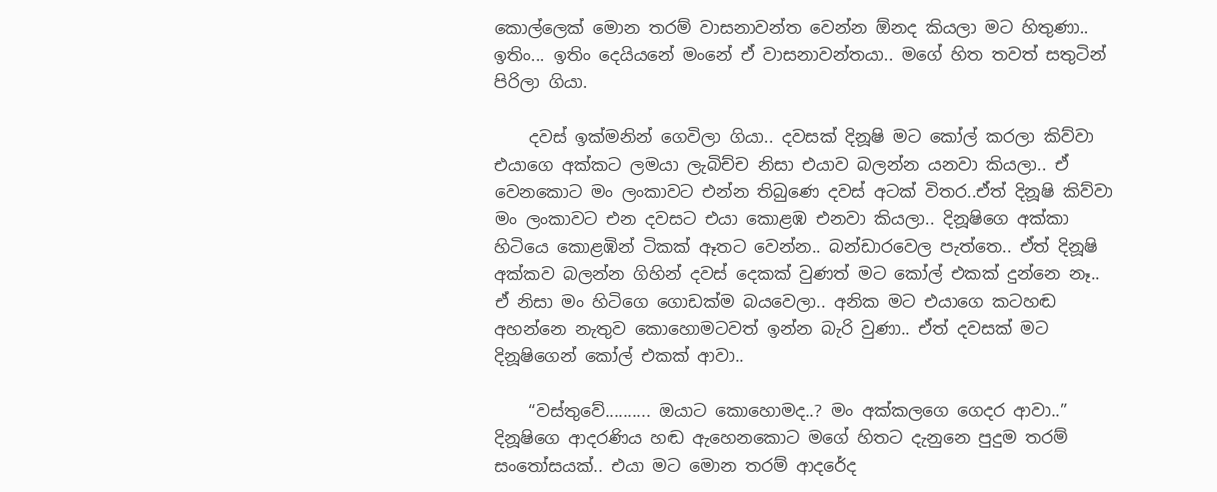කොල්ලෙක් මොන තරම් වාසනාවන්ත වෙන්න ඕනද කියලා මට හිතුණා.. ඉතිං... ඉතිං දෙයියනේ මංනේ ඒ වාසනාවන්තයා.. මගේ හිත තවත් සතුටින් පිරිලා ගියා.

    දවස් ඉක්මනින් ගෙවිලා ගියා.. දවසක් දිනූෂි මට කෝල් කරලා කිව්වා එයාගෙ අක්කට ලමයා ලැබිච්ච නිසා එයාව බලන්න යනවා කියලා.. ඒ වෙනකොට මං ලංකාවට එන්න තිබුණෙ දවස් අටක් විතර..ඒත් දිනූෂි කිව්වා මං ලංකාවට එන දවසට එයා කොළඹ එනවා කියලා.. දිනූෂිගෙ අක්කා හිටියෙ කොළඹින් ටිකක් ඈතට වෙන්න.. බන්ඩාරවෙල පැත්තෙ.. ඒත් දිනූෂි අක්කව බලන්න ගිහින් දවස් දෙකක් වුණත් මට කෝල් එකක් දුන්නෙ නෑ.. ඒ නිසා මං හිටිගෙ ගොඩක්ම බයවෙලා.. අනික මට එයාගෙ කටහඬ අහන්නෙ නැතුව කොහොමටවත් ඉන්න බැරි වුණා.. ඒත් දවසක් මට දිනූෂිගෙන් කෝල් එකක් ආවා..

    “වස්තුවේ.......... ඔයාට කොහොමද..? මං අක්කලගෙ ගෙදර ආවා..” දිනූෂිගෙ ආදරණිය හඬ ඇහෙනකොට මගේ හිතට දැනුනෙ පුදුම තරම් සංතෝසයක්.. එයා මට මොන තරම් ආදරේද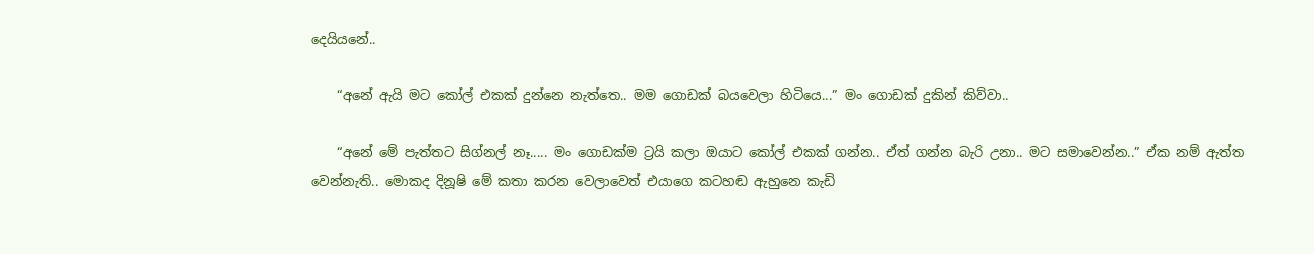දෙයියනේ..

    “අනේ ඇයි මට කෝල් එකක් දුන්නෙ නැත්තෙ.. මම ගොඩක් බයවෙලා හිටියෙ...” මං ගොඩක් දුකින් කිව්වා..

    “අනේ මේ පැත්තට සිග්නල් නෑ..... මං ගොඩක්ම ට්‍රයි කලා ඔයාට කෝල් එකක් ගන්න.. ඒත් ගන්න බැරි උනා.. මට සමාවෙන්න..” ඒක නම් ඇත්ත වෙන්නැති.. මොකද දිනූෂි මේ කතා කරන වෙලාවෙත් එයාගෙ කටහඬ ඇහුනෙ කැඩි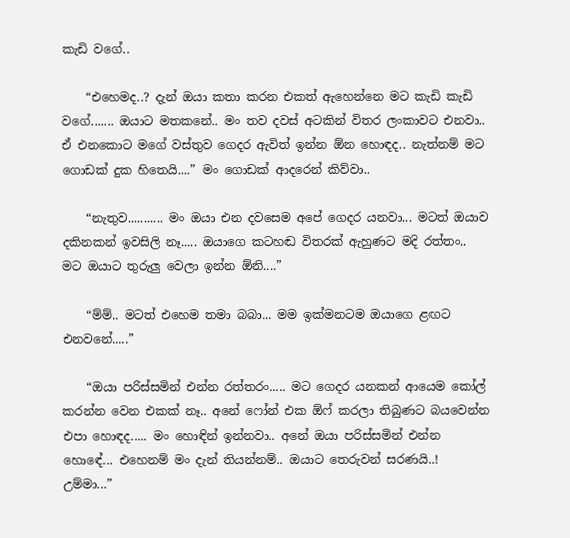කැඩි වගේ..

    “එහෙමද..? දැන් ඔයා කතා කරන එකත් ඇහෙන්නෙ මට කැඩි කැඩි වගේ....... ඔයාට මතකනේ.. මං තව දවස් අටකින් විතර ලංකාවට එනවා.. ඒ එනකොට මගේ වස්තුව ගෙදර ඇවිත් ඉන්න ඕන හොඳද.. නැත්නම් මට ගොඩක් දුක හිතෙයි....” මං ගොඩක් ආදරෙන් කිව්වා..

    “නැතුව........... මං ඔයා එන දවසෙම අපේ ගෙදර යනවා... මටත් ඔයාව දකිනකන් ඉවසිලි නෑ..... ඔයාගෙ කටහඬ විතරක් ඇහුණට මදි රත්තං.. මට ඔයාට තුරුලු වෙලා ඉන්න ඕනි....”

    “ම්ම්.. මටත් එහෙම තමා බබා... මම ඉක්මනටම ඔයාගෙ ළඟට එනවනේ.....”

    “ඔයා පරිස්සමින් එන්න රත්තරං..... මට ගෙදර යනකන් ආයෙම කෝල් කරන්න වෙන එකක් නෑ.. අනේ ෆෝන් එක ඕෆ් කරලා තිබුණට බයවෙන්න එපා හොඳද..... මං හොඳින් ඉන්නවා.. අනේ ඔයා පරිස්සමින් එන්න හොඳේ... එහෙනම් මං දැන් තියන්නම්.. ඔයාට තෙරුවන් සරණයි..! උම්මා...”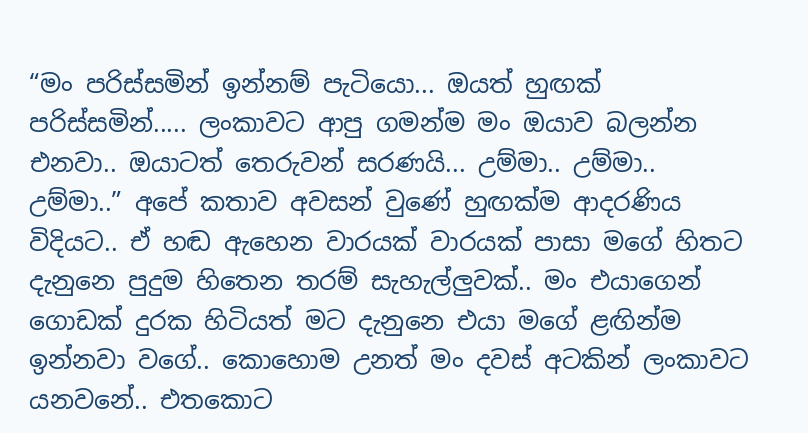“මං පරිස්සමින් ඉන්නම් පැටියො... ඔයත් හුඟක් පරිස්සමින්..... ලංකාවට ආපු ගමන්ම මං ඔයාව බලන්න එනවා.. ඔයාටත් තෙරුවන් සරණයි... උම්මා.. උම්මා.. උම්මා..” අපේ කතාව අවසන් වුණේ හුඟක්ම ආදරණිය විදියට.. ඒ හඬ ඇහෙන වාරයක් වාරයක් පාසා මගේ හිතට දැනුනෙ පුදුම හිතෙන තරම් සැහැල්ලුවක්.. මං එයාගෙන් ගොඩක් දුරක හිටියත් මට දැනුනෙ එයා මගේ ළඟින්ම ඉන්නවා වගේ.. කොහොම උනත් මං දවස් අටකින් ලංකාවට යනවනේ.. එතකොට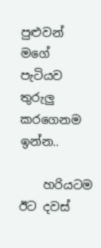පුළුවන් මගේ පැටියව තුරුලු කරගෙනම ඉන්න..

    හරියටම ඊට දවස්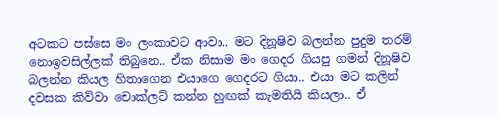අටකට පස්සෙ මං ලංකාවට ආවා.. මට දිනූෂිව බලන්න පුදුම තරම් නොඉවසිල්ලක් තිබුනෙ.. ඒක නිසාම මං ගෙදර ගියපු ගමන් දිනූෂිව බලන්න කියල හිතාගෙන එයාගෙ ගෙදරට ගියා.. එයා මට කලින් දවසක කිව්වා චොක්ලට් කන්න හුඟක් කැමතියි කියලා.. ඒ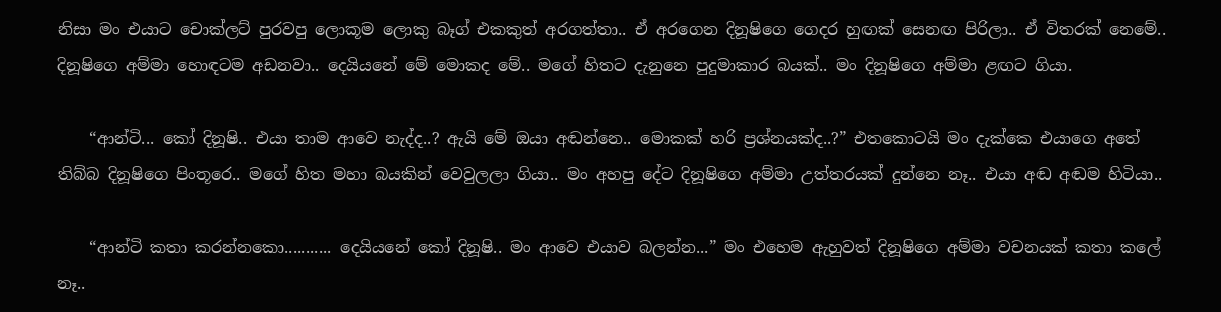නිසා මං එයාට චොක්ලට් පුරවපු ලොකූම ලොකු බෑග් එකකුත් අරගත්තා.. ඒ අරගෙන දිනූෂිගෙ ගෙදර හුඟක් සෙනඟ පිරිලා.. ඒ විතරක් නෙමේ.. දිනූෂිගෙ අම්මා හොඳටම අඩනවා.. දෙයියනේ මේ මොකද මේ.. මගේ හිතට දැනුනෙ පුදුමාකාර බයක්.. මං දිනූෂිගෙ අම්මා ළඟට ගියා.

    “ආන්ටි... කෝ දිනූෂි.. එයා තාම ආවෙ නැද්ද..? ඇයි මේ ඔයා අඬන්නෙ.. මොකක් හරි ප්‍රශ්නයක්ද..?” එතකොටයි මං දැක්කෙ එයාගෙ අතේ තිබ්බ දිනූෂිගෙ පිංතූරෙ.. මගේ හිත මහා බයකින් වෙවුලලා ගියා.. මං අහපු දේට දිනූෂිගෙ අම්මා උත්තරයක් දුන්නෙ නෑ.. එයා අඬ අඬම හිටියා..

    “ආන්ටි කතා කරන්නකො........... දෙයියනේ කෝ දිනූෂි.. මං ආවෙ එයාව බලන්න...” මං එහෙම ඇහුවත් දිනූෂිගෙ අම්මා වචනයක් කතා කලේ නෑ..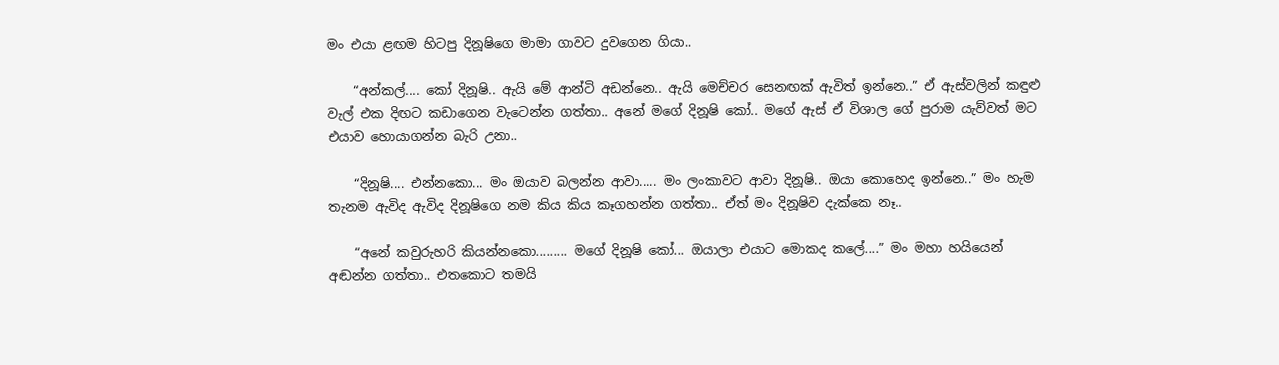මං එයා ළඟම හිටපු දිනූෂිගෙ මාමා ගාවට දුවගෙන ගියා..

    “අන්කල්.... කෝ දිනූෂි.. ඇයි මේ ආන්ටි අඩන්නෙ.. ඇයි මෙච්චර සෙනඟක් ඇවිත් ඉන්නෙ..” ඒ ඇස්වලින් කඳුළු වැල් එක දිඟට කඩාගෙන වැටෙන්න ගත්තා.. අනේ මගේ දිනූෂි කෝ.. මගේ ඇස් ඒ විශාල ගේ පුරාම යැව්වත් මට එයාව හොයාගන්න බැරි උනා..

    “දිනූෂි.... එන්නකො... මං ඔයාව බලන්න ආවා..... මං ලංකාවට ආවා දිනූෂි.. ඔයා කොහෙද ඉන්නෙ..” මං හැම තැනම ඇවිද ඇවිද දිනූෂිගෙ නම කිය කිය කෑගහන්න ගත්තා.. ඒත් මං දිනූෂිව දැක්කෙ නෑ..

    “අනේ කවුරුහරි කියන්නකො......... මගේ දිනූෂි කෝ... ඔයාලා එයාට මොකද කලේ....” මං මහා හයියෙන් අඬන්න ගත්තා.. එතකොට තමයි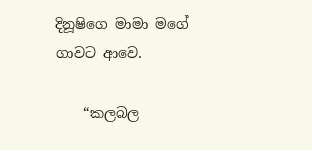දිනූෂිගෙ මාමා මගේ ගාවට ආවෙ.

    “කලබල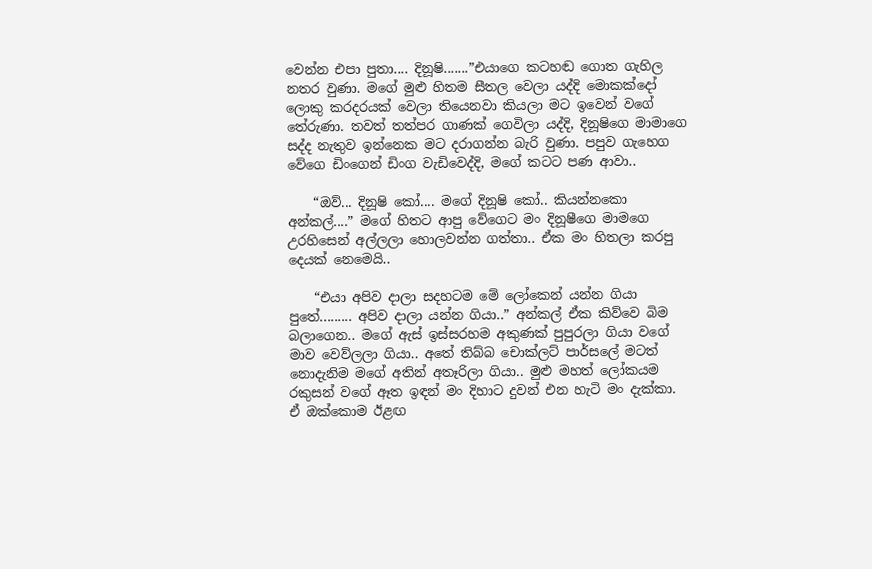වෙන්න එපා පුතා.... දිනූෂි.......”එයාගෙ කටහඬ ගොත ගැහිල නතර වුණා. මගේ මුළු හිතම සීතල වෙලා යද්දි මොකක්දෝ ලොකු කරදරයක් වෙලා තියෙනවා කියලා මට ඉවෙන් වගේ තේරුණා. තවත් තත්පර ගාණක් ගෙවිලා යද්දි, දිනූෂිගෙ මාමාගෙ සද්ද නැතුව ඉන්නෙක මට දරාගන්න බැරි වුණා. පපුව ගැහෙග වේගෙ ඩිංගෙන් ඩිංග වැඩිවෙද්දි, මගේ කටට පණ ආවා‍..

    “ඔව්... දිනූෂි කෝ.... මගේ දිනූෂි කෝ.. කියන්නකො අන්කල්....” මගේ හිතට ආපු වේගෙට මං දිනූෂීගෙ මාමගෙ උරහිසෙන් අල්ලලා හොලවන්න ගත්තා.. ඒක මං හිතලා කරපු දෙයක් නෙමෙයි..

    “එයා අපිව දාලා සදහටම මේ ලෝකෙන් යන්න ගියා පුතේ......... අපිව දාලා යන්න ගියා..” අන්කල් ඒක කිව්වෙ බිම බලාගෙන.. මගේ ඇස් ඉස්සරහම අකුණක් පුපුරලා ගියා වගේ මාව වෙව්ලලා ගියා.. අතේ තිබ්බ චොක්ලට් පාර්සලේ මටත් නොදැනිම මගේ අතින් අතෑරිලා ගියා.. මුළු මහත් ලෝකයම රකුසන් වගේ ඈත ඉඳන් මං දිහාට දුවන් එන හැටි මං දැක්කා. ඒ ඔක්කොම ඊළඟ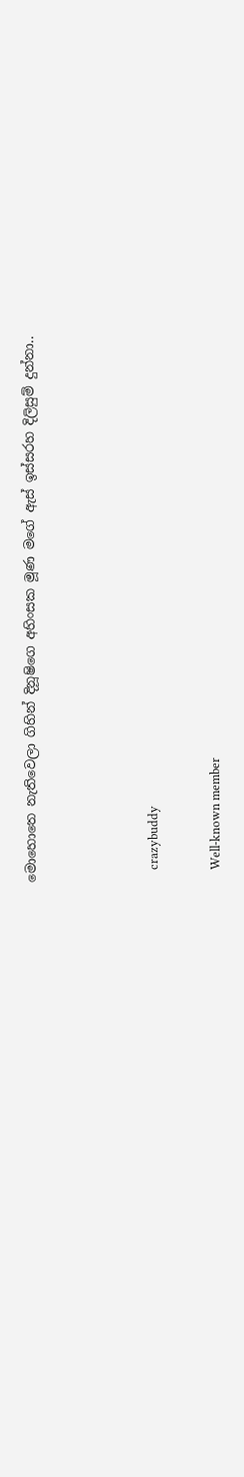මොහොතෙ නැතිවෙලා ගිහින් දිනූෂිගෙ අහිංසක මූණ මගේ ඇස් ඉස්සරහ දිලිසුම් දුන්නා..



    crazybuddy

    Well-known member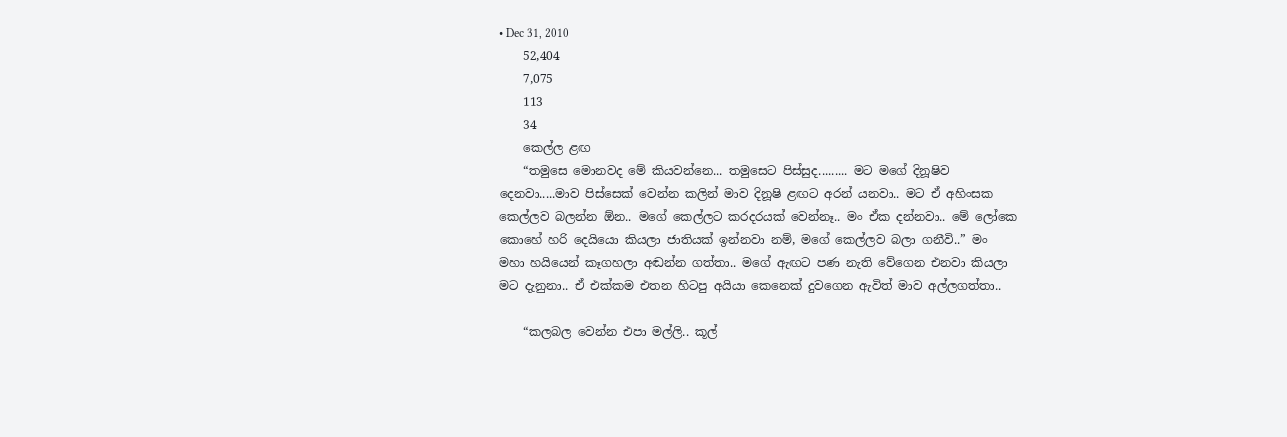• Dec 31, 2010
    52,404
    7,075
    113
    34
    කෙල්ල ළඟ
    “තමුසෙ මොනවද මේ කියවන්නෙ... තමුසෙට පිස්සුද......... මට මගේ දිනූෂිව දෙනවා.....මාව පිස්සෙක් වෙන්න කලින් මාව දිනූෂි ළඟට අරන් යනවා.. මට ඒ අහිංසක කෙල්ලව බලන්න ඕන.. මගේ කෙල්ලට කරදරයක් වෙන්නෑ.. මං ඒක දන්නවා.. මේ ලෝකෙ කොහේ හරි දෙයියො කියලා ජාතියක් ඉන්නවා නම්, මගේ කෙල්ලව බලා ගනීවි..” මං මහා හයියෙන් කෑගහලා අඬන්න ගත්තා.. මගේ ඇඟට පණ නැති වේගෙන එනවා කියලා මට දැනුනා.. ඒ එක්කම එතන හිටපු අයියා කෙනෙක් දුවගෙන ඇවිත් මාව අල්ලගත්තා..

    “කලබල වෙන්න එපා මල්ලි.. කූල්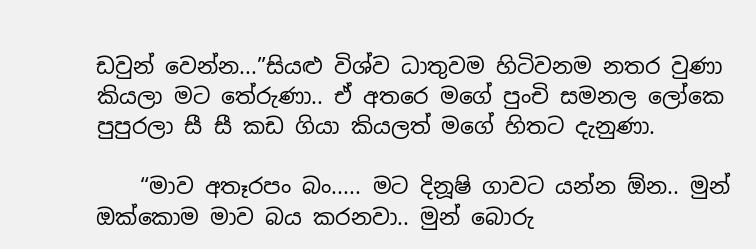ඩවුන් වෙන්න...”සියළු විශ්ව ධාතුවම හිටිවනම නතර වුණා කියලා මට තේරුණා.. ඒ අතරෙ මගේ පුංචි සමනල ලෝකෙ පුපුරලා සී සී කඩ ගියා කියලත් මගේ හිතට දැනුණා.

    “මාව අතෑරපං බං..... මට දිනූෂි ගාවට යන්න ඕන.. මුන් ඔක්කොම මාව බය කරනවා.. මුන් බොරු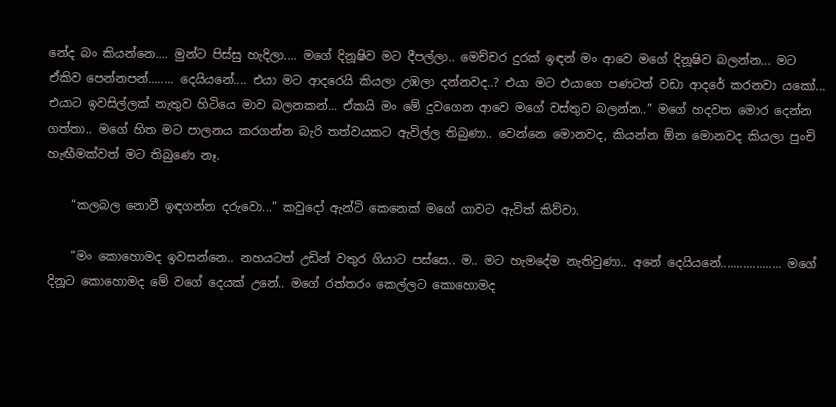නේද බං කියන්නෙ.... මුන්ට පිස්සු හැදිලා.... මගේ දිනූෂිව මට දීපල්ලා.. මෙච්චර දුරක් ඉඳන් මං ආවෙ මගේ දිනූෂිව බලන්න... මට ඒකිව පෙන්නපන්........ දෙයියනේ.... එයා මට ආදරෙයි කියලා උඹලා දන්නවද..? එයා මට එයාගෙ පණටත් වඩා ආදරේ කරනවා යකෝ... එයාට ඉවසිල්ලක් නැතුව හිටියෙ මාව බලනකන්... ඒකයි මං මේ දුවගෙන ආවෙ මගේ වස්තුව බලන්න..” මගේ හදවත මොර දෙන්න ගත්තා.. මගේ හිත මට පාලනය කරගන්න බැරි තත්වයකට ඇවිල්ල තිබුණා.. වෙන්නෙ මොනවද, කියන්න ඕන මොනවද කියලා පුංචි හැඟීමක්වත් මට තිබුණෙ නෑ.

    “කලබල නොවී ඉඳගන්න දරුවො...” කවුදෝ ඇන්ටි කෙනෙක් මගේ ගාවට ඇවිත් කිව්වා.

    “මං කොහොමද ඉවසන්නෙ.. නහයටත් උඩින් වතුර ගියාට පස්සෙ.. ම.. මට හැමදේම නැතිවුණා.. අනේ දෙයියනේ................... මගේ දිනූට කොහොමද මේ වගේ දෙයක් උනේ.. මගේ රත්තරං කෙල්ලට කොහොමද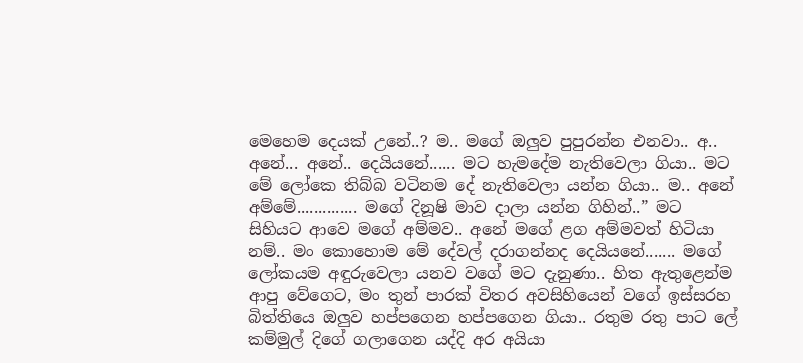මෙහෙම දෙයක් උනේ..? ම.. මගේ ඔලුව පුපුරන්න එනවා.. අ.. අනේ... අනේ.. දෙයියනේ...... මට හැමදේම නැතිවෙලා ගියා.. මට මේ ලෝකෙ තිබ්බ වටිනම දේ නැතිවෙලා යන්න ගියා.. ම.. අනේ අම්මේ.............. මගේ දිනූෂි මාව දාලා යන්න ගිහින්..” මට සිහියට ආවෙ මගේ අම්මව.. අනේ මගේ ළග අම්මවත් හිටියා නම්.. මං කොහොම මේ දේවල් දරාගන්නද දෙයියනේ....... මගේ ලෝකයම අඳුරුවෙලා යනව වගේ මට දැනුණා.. හිත ඇතුළෙන්ම ආපු වේගෙට, මං තුන් පාරක් විතර අවසිහියෙන් වගේ ඉස්සරහ බිත්තියෙ ඔලුව හප්පගෙන හප්පගෙන ගියා.. රතුම රතු පාට ලේ කම්මුල් දිගේ ගලාගෙන යද්දි අර අයියා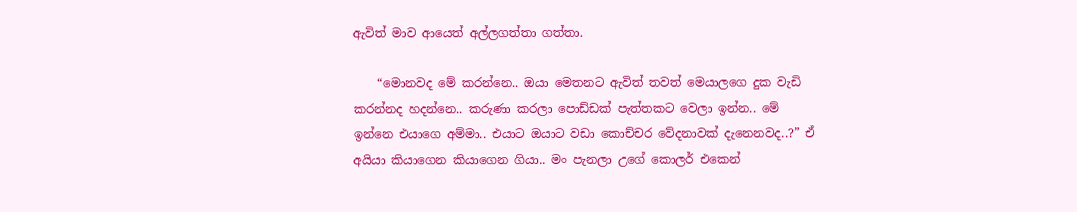ඇවිත් මාව ආයෙත් අල්ලගත්තා ගත්තා.

    “මොනවද මේ කරන්නෙ.. ඔයා මෙතනට ඇවිත් තවත් මෙයාලගෙ දුක වැඩි කරන්නද හදන්නෙ.. කරුණා කරලා පොඩ්ඩක් පැත්තකට වෙලා ඉන්න.. මේ ඉන්නෙ එයාගෙ අම්මා.. එයාට ඔයාට වඩා කොච්චර වේදනාවක් දැනෙනවද..?” ඒ අයියා කියාගෙන කියාගෙන ගියා.. මං පැනලා උගේ කොලර් එකෙන්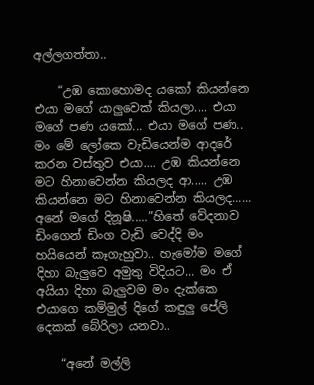අල්ලගත්තා..

    “උඹ කොහොමද යකෝ කියන්නෙ එයා මගේ යාලුවෙක් කියලා.... එයා මගේ පණ යකෝ... එයා මගේ පණ.. මං මේ ලෝකෙ වැඩියෙන්ම ආදරේ කරන වස්තුව එයා.... උඹ කියන්නෙ මට හිනාවෙන්න කියලද ආ..... උඹ කියන්නෙ මට හිනාවෙන්න කියලද...... අනේ මගේ දිනූෂි.....”හිතේ වේදනාව ඩිංගෙන් ඩිංග වැඩි වෙද්දි මං හයියෙන් කෑගැහුවා.. හැමෝම මගේ දිහා බැලුවෙ අමුතු විදියට... මං ඒ අයියා දිහා බැලුවම මං දැක්කෙ එයාගෙ කම්මුල් දිගේ කඳුලු පේලි දෙකක් බේරිලා යනවා..

    “අනේ මල්ලි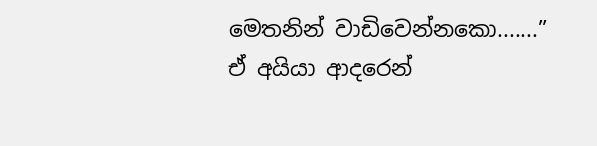මෙතනින් වාඩිවෙන්නකො.......” ඒ අයියා ආදරෙන්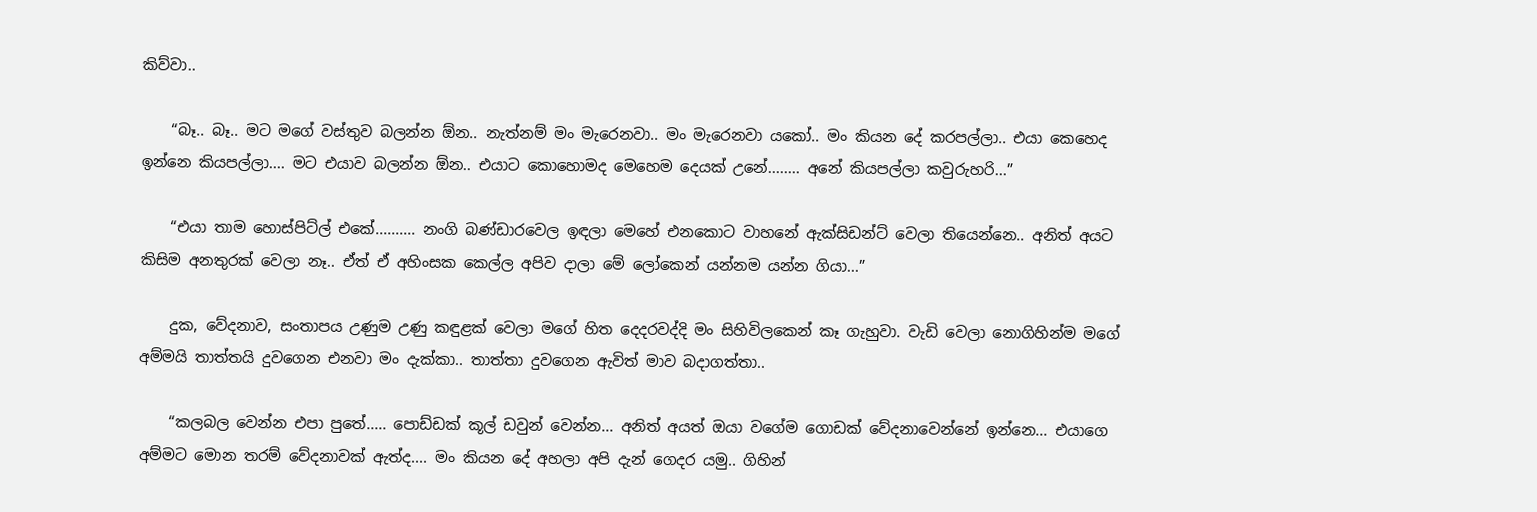කිව්වා..

    “බෑ.. බෑ.. මට මගේ වස්තුව බලන්න ඕන.. නැත්නම් මං මැරෙනවා.. මං මැරෙනවා යකෝ.. මං කියන දේ කරපල්ලා.. එයා කෙහෙද ඉන්නෙ කියපල්ලා.... මට එයාව බලන්න ඕන.. එයාට කොහොමද මෙහෙම දෙයක් උනේ........ අනේ කියපල්ලා කවුරුහරි...”

    “එයා තාම හොස්පිට්ල් එකේ.......... නංගි බණ්ඩාරවෙල ඉඳලා මෙහේ එනකොට වාහනේ ඇක්සිඩන්ට් වෙලා තියෙන්නෙ.. අනිත් අයට කිසිම අනතුරක් වෙලා නෑ.. ඒත් ඒ අහිංසක කෙල්ල අපිව දාලා මේ ලෝකෙන් යන්නම යන්න ගියා...”

    දුක, වේදනාව, සංතාපය උණුම උණු කඳුළක් වෙලා මගේ හිත දෙදරවද්දි මං සිහිවිලකෙන් කෑ ගැහුවා. වැඩි වෙලා නොගිහින්ම මගේ අම්මයි තාත්තයි දුවගෙන එනවා මං දැක්කා.. තාත්තා දුවගෙන ඇවිත් මාව බදාගත්තා..

    “කලබල වෙන්න එපා පුතේ..... පොඩ්ඩක් කූල් ඩවුන් වෙන්න... අනිත් අයත් ඔයා වගේම ගොඩක් වේදනාවෙන්නේ ඉන්නෙ... එයාගෙ අම්මට මොන තරම් වේදනාවක් ඇත්ද.... මං කියන දේ අහලා අපි දැන් ගෙදර යමු.. ගිහින්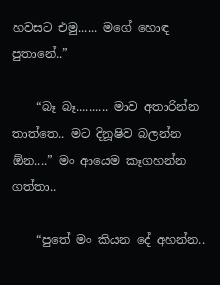හවසට එමු...... මගේ හොඳ පුතානේ..”

    “බෑ බෑ.......... මාව අතාරින්න තාත්තෙ.. මට දිනූෂිව බලන්න ඕන....” මං ආයෙම කෑගහන්න ගත්තා..

    “පුතේ මං කියන දේ අහන්න..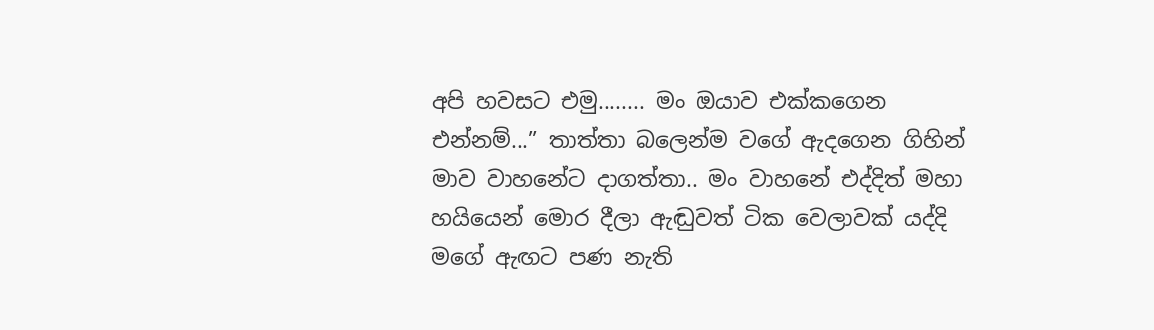අපි හවසට එමු........ මං ඔයාව එක්කගෙන එන්නම්...” තාත්තා බලෙන්ම වගේ ඇදගෙන ගිහින් මාව වාහනේට දාගත්තා.. මං වාහනේ එද්දිත් මහා හයියෙන් මොර දීලා ඇඬුවත් ටික වෙලාවක් යද්දි මගේ ඇඟට පණ නැති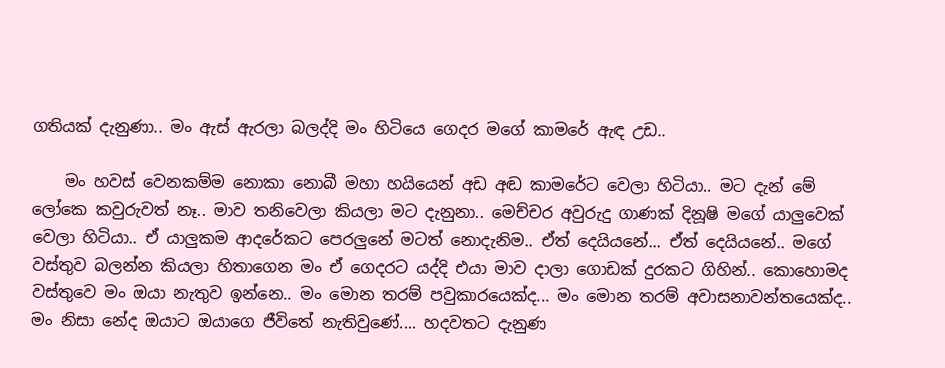ගතියක් දැනුණා.. මං ඇස් ඇරලා බලද්දි මං හිටියෙ ගෙදර මගේ කාමරේ ඇඳ උඩ..

    මං හවස් වෙනකම්ම නොකා නොබී මහා හයියෙන් අඩ අඬ කාමරේට වෙලා හිටියා.. මට දැන් මේ ලෝකෙ කවුරුවත් නෑ.. මාව තනිවෙලා කියලා මට දැනුනා.. මෙච්චර අවුරුදු ගාණක් දිනූෂි මගේ යාලුවෙක් වෙලා හිටියා.. ඒ යාලුකම ආදරේකට පෙරලුනේ මටත් නොදැනිම.. ඒත් දෙයියනේ... ඒත් දෙයියනේ.. මගේ වස්තුව බලන්න කියලා හිතාගෙන මං ඒ ගෙදරට යද්දි එයා මාව දාලා ගොඩක් දුරකට ගිහින්.. කොහොමද වස්තුවෙ මං ඔයා නැතුව ඉන්නෙ.. මං මොන තරම් පවුකාරයෙක්ද... මං මොන තරම් අවාසනාවන්තයෙක්ද.. මං නිසා නේද ඔයාට ඔයාගෙ ජීවිතේ නැතිවුණේ.... හදවතට දැනුණ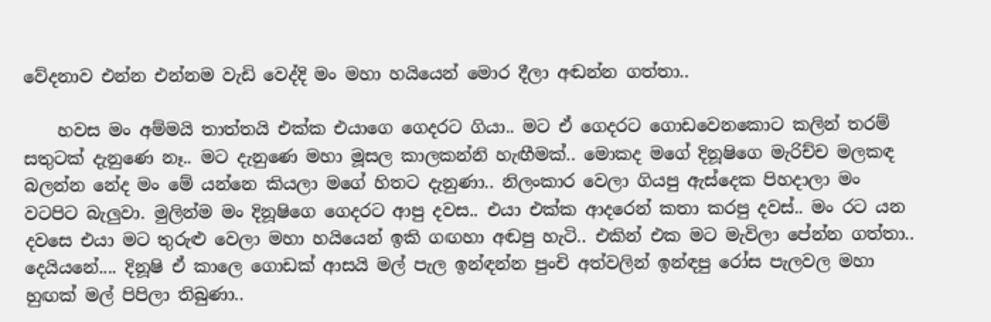වේදනාව එන්න එන්නම වැඩි වෙද්දි මං මහා හයියෙන් මොර දීලා අඬන්න ගත්තා..

    හවස මං අම්මයි තාත්තයි එක්ක එයාගෙ ගෙදරට ගියා.. මට ඒ ගෙදරට ගොඩවෙනකොට කලින් තරම් සතුටක් දැනුණෙ නෑ.. මට දැනුණෙ මහා මූසල කාලකන්නි හැඟීමක්.. මොකද මගේ දිනූෂිගෙ මැරිච්ච මලකඳ බලන්න නේද මං මේ යන්නෙ කියලා මගේ හිතට දැනුණා.. නිලංකාර වෙලා ගියපු ඇස්දෙක පිහදාලා මං වටපිට බැලුවා. මුලින්ම මං දිනූෂිගෙ ගෙදරට ආපු දවස.. එයා එක්ක ආදරෙන් කතා කරපු දවස්.. මං රට යන දවසෙ එයා මට තුරුළු වෙලා මහා හයියෙන් ඉකි ගඟහා අඬපු හැටි.. එකින් එක මට මැවිලා පේන්න ගත්තා.. දෙයියනේ.... දිනූෂි ඒ කාලෙ ගොඩක් ආසයි මල් පැල ඉන්ඳන්න පුංචි අත්වලින් ඉන්ඳපු රෝස පැලවල මහා හුඟක් මල් පිපිලා තිබුණා..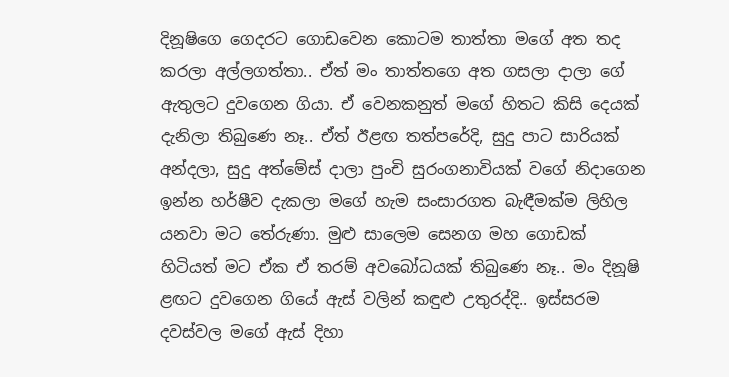දිනූෂිගෙ ගෙදරට ගොඩවෙන කොටම තාත්තා මගේ අත තද කරලා අල්ලගත්තා.. ඒත් මං තාත්තගෙ අත ගසලා දාලා ගේ ඇතුලට දුවගෙන ගියා. ඒ වෙනකනුත් මගේ හිතට කිසි දෙයක් දැනිලා තිබුණෙ නෑ.. ඒත් ඊළඟ තත්පරේදි, සුදු පාට සාරියක් අන්දලා, සුදු අත්මේස් දාලා පුංචි සුරංගනාවියක් වගේ නිදාගෙන ඉන්න හර්ෂීව දැකලා මගේ හැම සංසාරගත බැඳීමක්ම ලිහිල යනවා මට තේරුණා. මුළු සාලෙම සෙනග මහ ගොඩක් හිටියත් මට ඒක ඒ තරම් අවබෝධයක් තිබුණෙ නෑ.. මං දිනූෂි ළඟට දුවගෙන ගියේ ඇස් වලින් කඳුළු උතුරද්දි.. ඉස්සරම දවස්වල මගේ ඇස් දිහා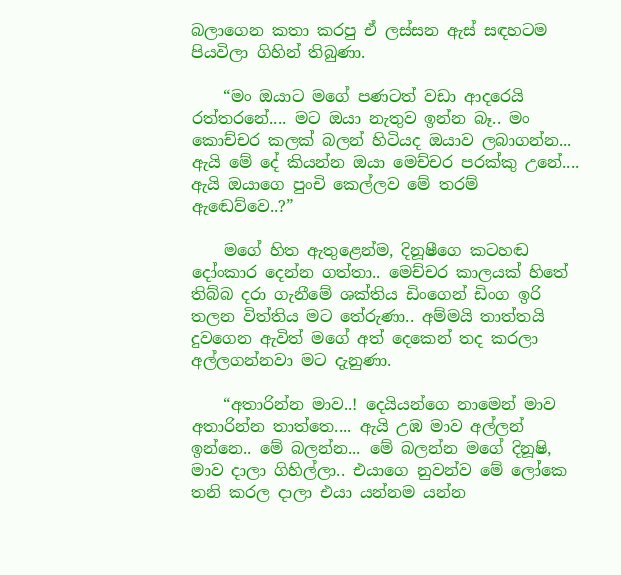බලාගෙන කතා කරපු ඒ ලස්සන ඇස් සඳහටම පියවිලා ගිහින් තිබුණා.

    “මං ඔයාට මගේ පණටත් වඩා ආදරෙයි රත්තරනේ.... මට ඔයා නැතුව ඉන්න බෑ.. මං කොච්චර කලක් බලන් හිටියද ඔයාව ලබාගන්න... ඇයි මේ දේ කියන්න ඔයා මෙච්චර පරක්කු උනේ.... ඇයි ඔයාගෙ පුංචි කෙල්ලව මේ තරම් ඇඬෙව්වෙ..?”

    මගේ හිත ඇතුළෙන්ම, දිනූෂීගෙ කටහඬ දෝංකාර දෙන්න ගත්තා.. මෙච්චර කාලයක් හිතේ තිබ්බ දරා ගැනීමේ ශක්තිය ඩිංගෙන් ඩිංග ඉරි තලන විත්තිය මට තේරුණා.. අම්මයි තාත්තයි දුවගෙන ඇවිත් මගේ අත් දෙකෙන් තද කරලා අල්ලගන්නවා මට දැනුණා.

    “අතාරින්න මාව..! දෙයියන්ගෙ නාමෙන් මාව අතාරින්න තාත්තෙ.... ඇයි උඹ මාව අල්ලන් ඉන්නෙ.. මේ බලන්න... මේ බලන්න මගේ දිනූෂි, මාව දාලා ගිහිල්ලා.. එයාගෙ නුවන්ව මේ ලෝකෙ තනි කරල දාලා එයා යන්නම යන්න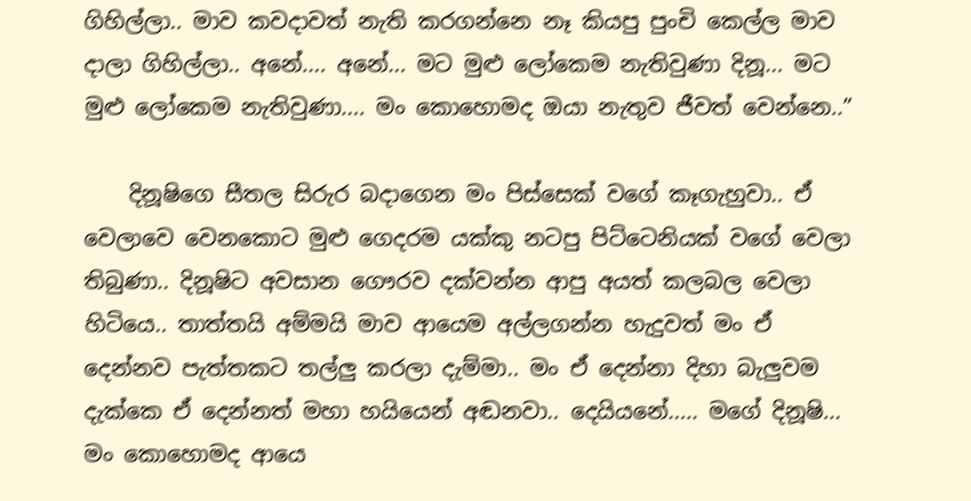ගිහිල්ලා.. මාව කවදාවත් නැති කරගන්නෙ නෑ කියපු පුංචි කෙල්ල මාව දාලා ගිහිල්ලා.. අනේ.... අනේ... මට මුළු ලෝකෙම නැතිවුණා දිනූ... මට මුළු ලෝකෙම නැතිවුණා.... මං කොහොමද ඔයා නැතුව ජීවත් වෙන්නෙ..”

    දිනූෂිගෙ සීතල සිරුර බදාගෙන මං පිස්සෙක් වගේ කෑගැහුවා.. ඒ වෙලාවෙ වෙනකොට මුළු ගෙදරම යක්කු නටපු පිට්ටෙනියක් වගේ වෙලා තිබුණා.. දිනූෂිට අවසාන ගෞරව දක්වන්න ආපු අයත් කලබල වෙලා හිටියෙ.. තාත්තයි අම්මයි මාව ආයෙම අල්ලගන්න හැදුවත් මං ඒ දෙන්නව පැත්තකට තල්ලු කරලා දැම්මා.. මං ඒ දෙන්නා දිහා බැලුවම දැක්කෙ ඒ දෙන්නත් මහා හයියෙන් අඬනවා.. දෙයියනේ..... මගේ දිනූෂි... මං කොහොමද ආයෙ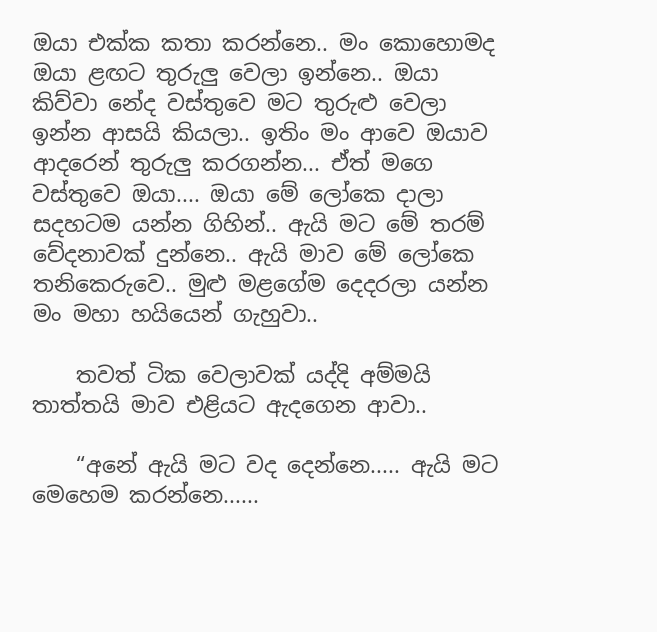ඔයා එක්ක කතා කරන්නෙ.. මං කොහොමද ඔයා ළඟට තුරුලු වෙලා ඉන්නෙ.. ඔයා කිව්වා නේද වස්තුවෙ මට තුරුළු වෙලා ඉන්න ආසයි කියලා.. ඉතිං මං ආවෙ ඔයාව ආදරෙන් තුරුලු කරගන්න... ඒත් මගෙ වස්තුවෙ ඔයා.... ඔයා මේ ලෝකෙ දාලා සදහටම යන්න ගිහින්.. ඇයි මට මේ තරම් වේදනාවක් දුන්නෙ.. ඇයි මාව මේ ලෝකෙ තනිකෙරුවෙ.. මුළු මළගේම දෙදරලා යන්න මං මහා හයියෙන් ගැහුවා..

    තවත් ටික වෙලාවක් යද්දි අම්මයි තාත්තයි මාව එළියට ඇදගෙන ආවා..

    “අනේ ඇයි මට වද දෙන්නෙ..... ඇයි මට මෙහෙම කරන්නෙ......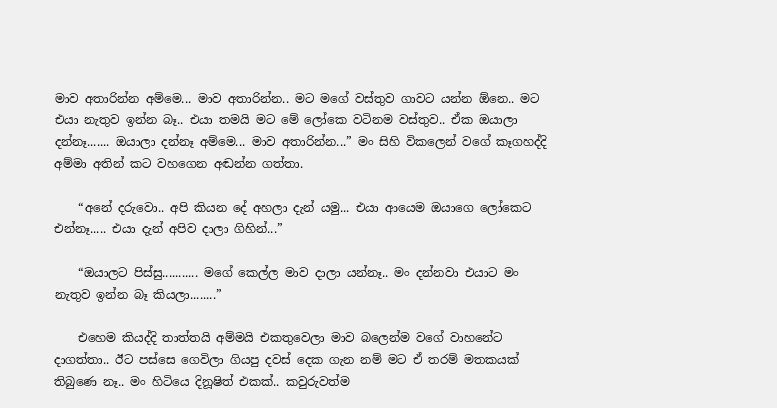මාව අතාරින්න අම්මෙ... මාව අතාරින්න.. මට මගේ වස්තුව ගාවට යන්න ඕනෙ.. මට එයා නැතුව ඉන්න බෑ.. එයා තමයි මට මේ ලෝකෙ වටිනම වස්තුව.. ඒක ඔයාලා දන්නෑ....... ඔයාලා දන්නෑ අම්මෙ... මාව අතාරින්න...” මං සිහි විකලෙන් වගේ කෑගහද්දි අම්මා අතින් කට වහගෙන අඬන්න ගත්තා.

    “අනේ දරුවො.. අපි කියන දේ අහලා දැන් යමු... එයා ආයෙම ඔයාගෙ ලෝකෙට එන්නෑ..... එයා දැන් අපිව දාලා ගිහින්...”

    “ඔයාලට පිස්සු........... මගේ කෙල්ල මාව දාලා යන්නෑ.. මං දන්නවා එයාට මං නැතුව ඉන්න බෑ කියලා........”

    එහෙම කියද්දි තාත්තයි අම්මයි එකතුවෙලා මාව බලෙන්ම වගේ වාහනේට දාගත්තා.. ඊට පස්සෙ ගෙවිලා ගියපු දවස් දෙක ගැන නම් මට ඒ තරම් මතකයක් තිබුණෙ නෑ.. මං හිටියෙ දිනූෂිත් එකක්.. කවුරුවත්ම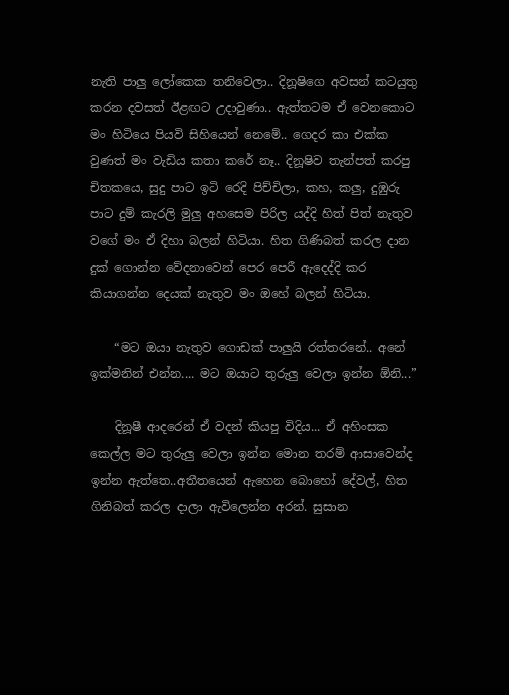නැති පාලු ලෝකෙක තනිවෙලා.. දිනූෂිගෙ අවසන් කටයුතු කරන දවසත් ඊළඟට උදාවුණා.. ඇත්තටම ඒ වෙනකොට මං හිටියෙ පියවි සිහියෙන් නෙමේ.. ගෙදර කා එක්ක වුණත් මං වැඩිය කතා කරේ නෑ.. දිනූෂිව තැන්පත් කරපු චිතකයෙ, සුදු පාට ඉටි රෙදි පිච්චිලා, කහ, කලු, දුඹුරු පාට දුම් කැරලි මුලු අහසෙම පිරිල යද්දි හිත් පිත් නැතුව වගේ මං ඒ දිහා බලන් හිටියා. හිත ගිණිබත් කරල දාන දුක් ගොන්න වේදනාවෙන් පෙර පෙරී ඇදෙද්දි කර කියාගන්න දෙයක් නැතුව මං ඔහේ බලන් හිටියා.

    “මට ඔයා නැතුව ගොඩක් පාලුයි රත්තරනේ.. අනේ ඉක්මනින් එන්න.... මට ඔයාට තුරුලු වෙලා ඉන්න ඕනි...”

    දිනූෂී ආදරෙන් ඒ වදන් කියපු විදිය... ඒ අහිංසක කෙල්ල මට තුරුලු වෙලා ඉන්න මොන තරම් ආසාවෙන්ද ඉන්න ඇත්තෙ..අතීතයෙන් ඇහෙන බොහෝ දේවල්, හිත ගිනිබත් කරල දාලා ඇවිලෙන්න අරන්. සුසාන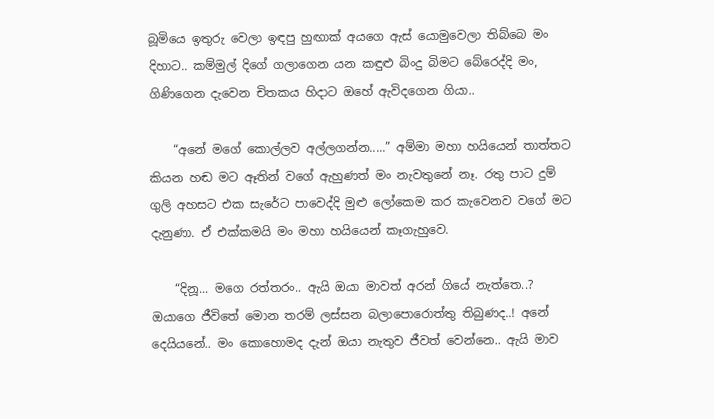බූමියෙ ඉතුරු වෙලා ඉඳපු හුඟාක් අයගෙ ඇස් යොමුවෙලා තිබ්බෙ මං දිහාට.. කම්මුල් දිගේ ගලාගෙන යන කඳුළු බිංදු බිමට බේරෙද්දි මං, ගිණිගෙන දැවෙන චිතකය හිදාට ඔහේ ඇවිදගෙන ගියා..

    “අනේ මගේ කොල්ලව අල්ලගන්න.....” අම්මා මහා හයියෙන් තාත්තට කියන හඬ මට ඈතින් වගේ ඇහුණත් මං නැවතුනේ නෑ. රතු පාට දුම් ගුලි අහසට එක සැරේට පාවෙද්දි මුළු ලෝකෙම කර කැවෙනව වගේ මට දැනුණා. ඒ එක්කමයි මං මහා හයියෙන් කෑගැහුවෙ.

    “දිනූ... මගෙ රත්තරං.. ඇයි ඔයා මාවත් අරන් ගියේ නැත්තෙ..? ඔයාගෙ ජීවිතේ මොන තරම් ලස්සන බලාපොරොත්තු තිබුණද..! අනේ දෙයියනේ.. මං කොහොමද දැන් ඔයා නැතුව ජීවත් වෙන්නෙ.. ඇයි මාව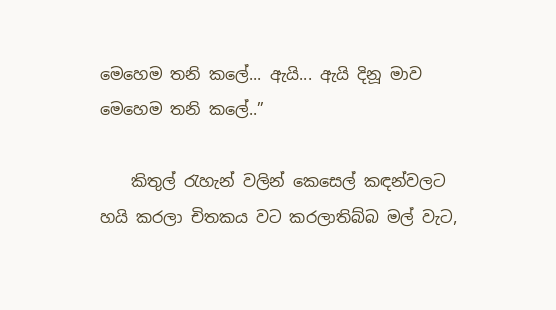මෙහෙම තනි කලේ... ඇයි... ඇයි දිනූ මාව මෙහෙම තනි කලේ..”

    කිතුල් රැහැන් වලින් කෙසෙල් කඳන්වලට හයි කරලා චිතකය වට කරලාතිබ්බ මල් වැට,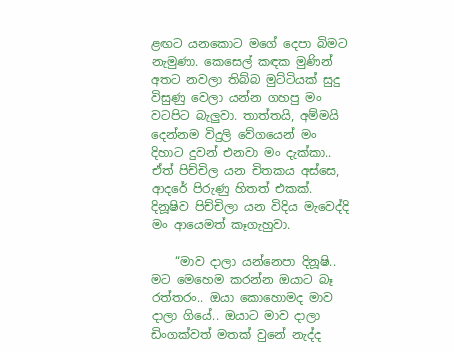ළඟට යනකොට මගේ දෙපා බිමට නැමුණා. කෙසෙල් කඳක මුණින් අතට නවලා තිබ්බ මුට්ටියක් සුදු විසුණු වෙලා යන්න ගහපු මං වටපිට බැලුවා. තාත්තයි, අම්මයි දෙන්නම විදුලි වේගයෙන් මං දිහාට දුවන් එනවා මං දැක්කා.. ඒත් පිච්චිල යන චිතකය අස්සෙ, ආදරේ පිරුණු හිතත් එකක්. දිනූෂිව පිච්චිලා යන විදිය මැවෙද්දි මං ආයෙමත් කෑගැහුවා.

    “මාව දාලා යන්නෙපා දිනූෂි.. මට මෙහෙම කරන්න ඔයාට බෑ රත්තරං.. ඔයා කොහොමද මාව දාලා ගියේ.. ඔයාට මාව දාලා ඩිංගක්වත් මතක් වුනේ නැද්ද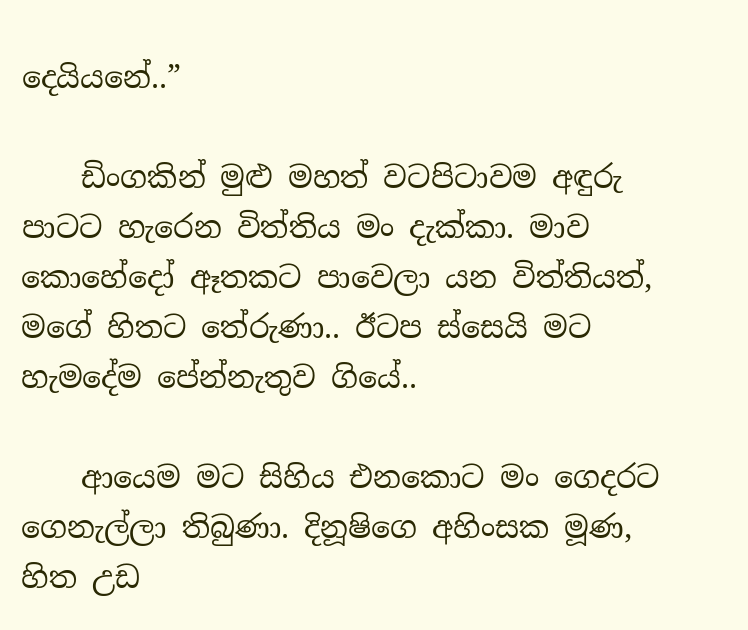දෙයියනේ..”

    ඩිංගකින් මුළු මහත් වටපිටාවම අඳුරු පාටට හැරෙන විත්තිය මං දැක්කා. මාව කොහේදෝ ඈතකට පාවෙලා යන විත්තියත්, මගේ හිතට තේරුණා.. ඊටප ස්සෙයි මට හැමදේම පේන්නැතුව ගියේ..

    ආයෙම මට සිහිය එනකොට මං ගෙදරට ගෙනැල්ලා තිබුණා. දිනූෂිගෙ අහිංසක මූණ, හිත උඩ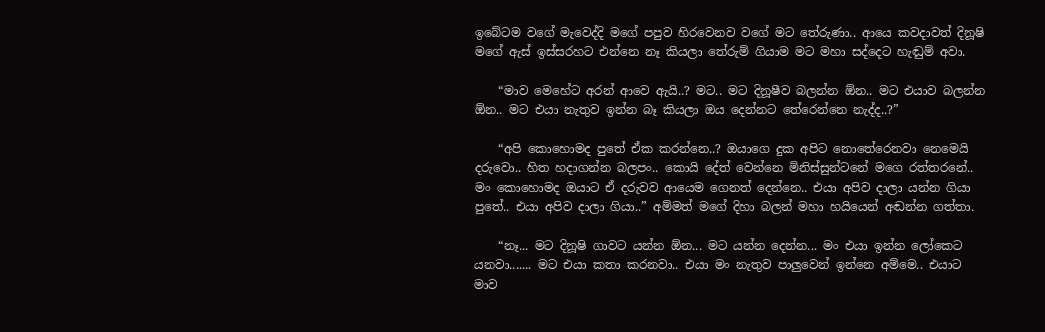ඉබේටම වගේ මැවෙද්දි මගේ පපුව හිරවෙනව වගේ මට තේරුණා.. ආයෙ කවදාවත් දිනූෂි මගේ ඇස් ඉස්සරහට එන්නෙ නෑ කියලා තේරුම් ගියාම මට මහා සද්දෙට හැඬුම් අවා.

    “මාව මෙහේට අරන් ආවෙ ඇයි..? මට.. මට දිනූෂීව බලන්න ඕන.. මට එයාව බලන්න ඕන.. මට එයා නැතුව ඉන්න බෑ කියලා ඔය දෙන්නට තේරෙන්නෙ නැද්ද..?”

    “අපි කොහොමද පුතේ ඒක කරන්නෙ..? ඔයාගෙ දුක අපිට නොතේරෙනවා නෙමෙයි දරුවො.. හිත හදාගන්න බලපං.. කොයි දේත් වෙන්නෙ මිනිස්සුන්ටනේ මගෙ රත්තරනේ.. මං කොහොමද ඔයාට ඒ දරුවව ආයෙම ගෙනත් දෙන්නෙ.. එයා අපිව දාලා යන්න ගියා පුතේ.. එයා අපිව දාලා ගියා..” අම්මත් මගේ දිහා බලන් මහා හයියෙන් අඬන්න ගත්තා.

    “නෑ... මට දිනූෂි ගාවට යන්න ඕන... මට යන්න දෙන්න... මං එයා ඉන්න ලෝකෙට යනවා....... මට එයා කතා කරනවා.. එයා මං නැතුව පාලුවෙන් ඉන්නෙ අම්මෙ.. එයාට මාව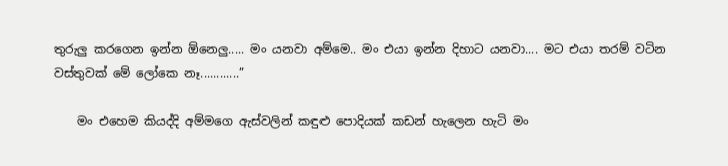තුරුලු කරගෙන ඉන්න ඕනෙලු..... මං යනවා අම්මෙ.. මං එයා ඉන්න දිහාට යනවා.... මට එයා තරම් වටින වස්තුවක් මේ ලෝකෙ නෑ............”

    මං එහෙම කියද්දි අම්මගෙ ඇස්වලින් කඳුළු පොදියක් කඩන් හැලෙන හැටි මං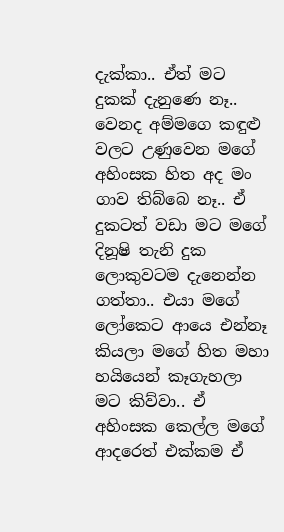දැක්කා.. ඒත් මට දුකක් දැනුණෙ නෑ.. වෙනද අම්මගෙ කඳුළු වලට උණුවෙන මගේ අහිංසක හිත අද මං ගාව තිබ්බෙ නෑ.. ඒ දුකටත් වඩා මට මගේ දිනූෂි තැනි දුක ලොකුවටම දැනෙන්න ගත්තා.. එයා මගේ ලෝකෙට ආයෙ එන්නෑ කියලා මගේ හිත මහා හයියෙන් කෑගැහලා මට කිව්වා.. ඒ අහිංසක කෙල්ල මගේ ආදරෙත් එක්කම ඒ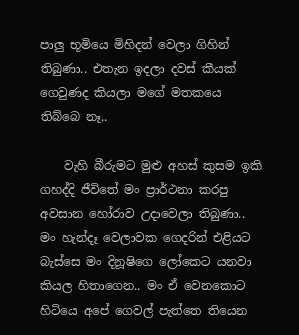පාලු භූමියෙ මිහිදන් වෙලා ගිහින් තිබුණා.. එතැන ඉදලා දවස් කීයක් ගෙවුණද කියලා මගේ මතකයෙ තිබ්බෙ නෑ..

    වැහි බීරුමට මුළු අහස් කුසම ඉකි ගහද්දි ජීවිතේ මං ප්‍රාර්ථනා කරපු අවසාන හෝරාව උදාවෙලා තිබුණා.. මං හැන්දෑ වෙලාවක ගෙදරින් එළියට බැස්සෙ මං දිනූෂිගෙ ලෝකෙට යනවා කියල හිතාගෙන.. මං ඒ වෙනකොට හිටියෙ අපේ ගෙවල් පැත්තෙ තියෙන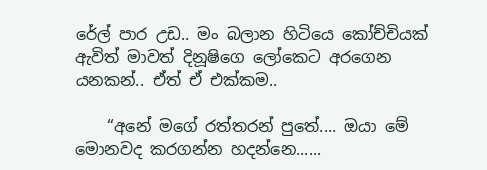රේල් පාර උඩ.. මං බලාන හිටියෙ කෝච්චියක් ඇවිත් මාවත් දිනූෂිගෙ ලෝකෙට අරගෙන යනකන්.. ඒත් ඒ එක්කම..

    “අනේ මගේ රත්තරන් පුතේ.... ඔයා මේ මොනවද කරගන්න හදන්නෙ......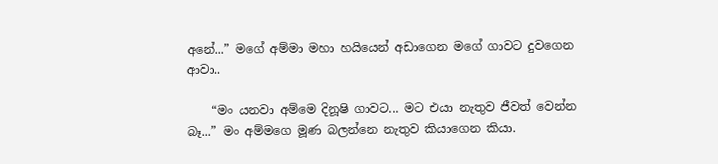අනේ...” මගේ අම්මා මහා හයියෙන් අඩාගෙන මගේ ගාවට දුවගෙන ආවා..

    “මං යනවා අම්මෙ දිනූෂි ගාවට... මට එයා නැතුව ජීවත් වෙන්න බෑ...” මං අම්මගෙ මූණ බලන්නෙ නැතුව කියාගෙන කියා.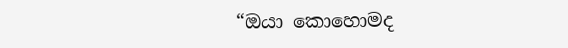“ඔයා කොහොමද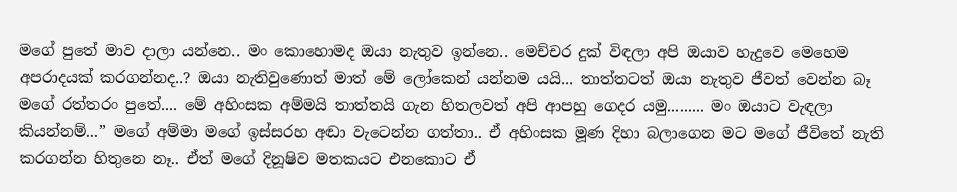මගේ පුතේ මාව දාලා යන්නෙ.. මං කොහොමද ඔයා නැතුව ඉන්නෙ.. මෙච්චර දුක් විඳලා අපි ඔයාව හැදුවෙ මෙහෙම අපරාදයක් කරගන්නද..? ඔයා නැතිවුණොත් මාත් මේ ලෝකෙන් යන්නම යයි... තාත්තටත් ඔයා නැතුව ජීවත් වෙන්න බෑ මගේ රත්තරං පුතේ.... මේ අහිංසක අම්මයි තාත්තයි ගැන හිතලවත් අපි ආපහු ගෙදර යමු......... මං ඔයාට වැඳලා කියන්නම්...” මගේ අම්මා මගේ ඉස්සරහ අඬා වැටෙන්න ගත්තා.. ඒ අහිංසක මූණ දිහා බලාගෙන මට මගේ ජීවිතේ නැති කරගන්න හිතුනෙ නෑ.. ඒත් මගේ දිනූෂිව මතකයට එනකොට ඒ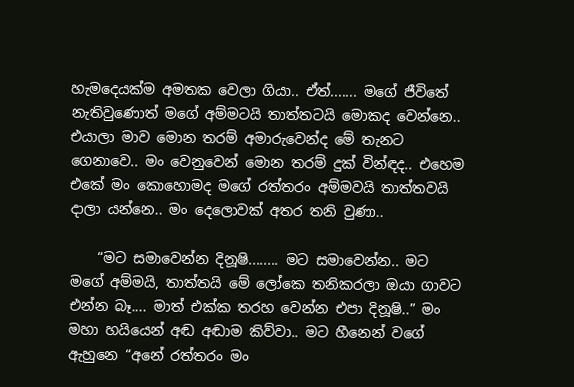හැමදෙයක්ම අමතක වෙලා ගියා.. ඒත්....... මගේ ජීවිතේ නැතිවුණොත් මගේ අම්මටයි තාත්තටයි මොකද වෙන්නෙ.. එයාලා මාව මොන තරම් අමාරුවෙන්ද මේ තැනට ගෙනාවෙ.. මං වෙනුවෙන් මොන තරම් දුක් වින්ඳද.. එහෙම එකේ මං කොහොමද මගේ රත්තරං අම්මවයි තාත්තවයි දාලා යන්නෙ.. මං දෙලොවක් අතර තනි වුණා..

    “මට සමාවෙන්න දිනූෂි........ මට සමාවෙන්න.. මට මගේ අම්මයි, තාත්තයි මේ ලෝකෙ තනිකරලා ඔයා ගාවට එන්න බෑ.... මාත් එක්ක තරහ වෙන්න එපා දිනූෂි..” මං මහා හයියෙන් අඬ අඬාම කිව්වා.. මට හීනෙන් වගේ ඇහුනෙ “අනේ රත්තරං මං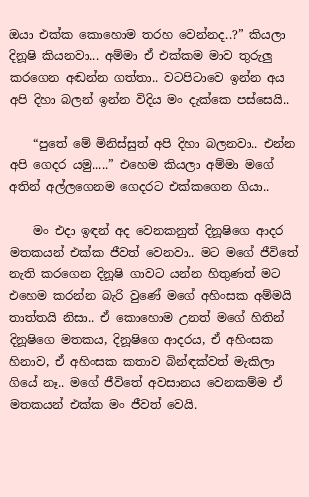ඔයා එක්ක කොහොම තරහ වෙන්නද..?” කියලා දිනූෂි කියනවා... අම්මා ඒ එක්කම මාව තුරුලු කරගෙන අඬන්න ගත්තා.. වටපිටාවෙ ඉන්න අය අපි දිහා බලන් ඉන්න විදිය මං දැක්කෙ පස්සෙයි..

    “පුතේ මේ මිනිස්සුත් අපි දිහා බලනවා.. එන්න අපි ගෙදර යමු.....” එහෙම කියලා අම්මා මගේ අතින් අල්ලගෙනම ගෙදරට එක්කගෙන ගියා..

    මං එදා ඉඳන් අද වෙනකනුත් දිනූෂිගෙ ආදර මතකයන් එක්ක ජීවත් වෙනවා.. මට මගේ ජීවිතේ නැති කරගෙන දිනූෂි ගාවට යන්න හිතුණත් මට එහෙම කරන්න බැරි වුණේ මගේ අහිංසක අම්මයි තාත්තයි නිසා.. ඒ කොහොම උනත් මගේ හිතින් දිනූෂිගෙ මතකය, දිනූෂිගෙ ආදරය, ඒ අහිංසක හිනාව, ඒ අහිංසක කතාව බින්ඳක්වත් මැකිලා ගියේ නෑ.. මගේ ජීවිතේ අවසානය වෙනකම්ම ඒ මතකයන් එක්ක මං ජීවත් වෙයි.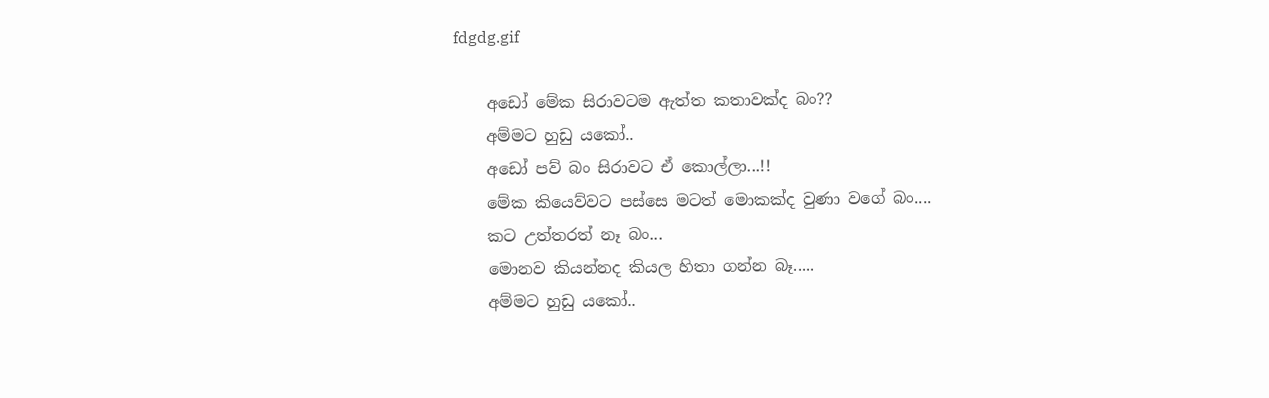fdgdg.gif

    අඩෝ මේක සිරාවටම ඇත්ත කතාවක්ද බං??
    අම්මට හුඩු යකෝ..
    අඩෝ පව් බං සිරාවට ඒ කොල්ලා...!!
    මේක කියෙව්වට පස්සෙ මටත් මොකක්ද වුණා වගේ බං....
    කට උත්තරත් නෑ බං...
    මොනව කියන්නද කියල හිතා ගන්න බෑ.....
    අම්මට හුඩු යකෝ..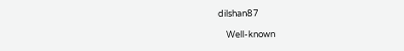dilshan87

    Well-known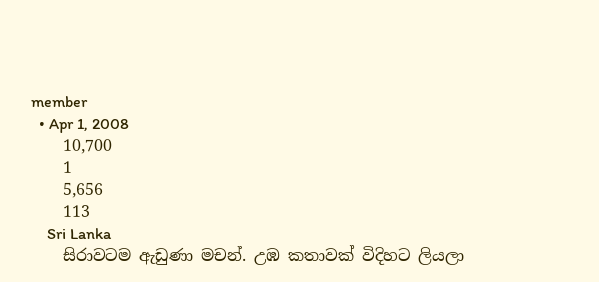member
  • Apr 1, 2008
    10,700
    1
    5,656
    113
    Sri Lanka
    සිරාවටම ඇඩුණා මචන්. උඹ කතාවක් විදිහට ලියලා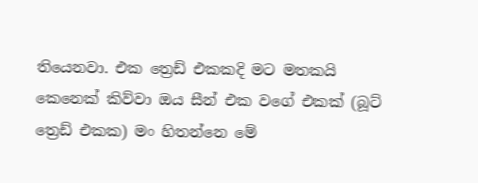තියෙනවා. එක ත්‍රෙඩ් එකකදි මට මතකයි කෙනෙක් කිව්වා ඔය සීන් එක වගේ එකක් (බූට් ත්‍රෙඩ් එකක) මං හිතන්නෙ මේ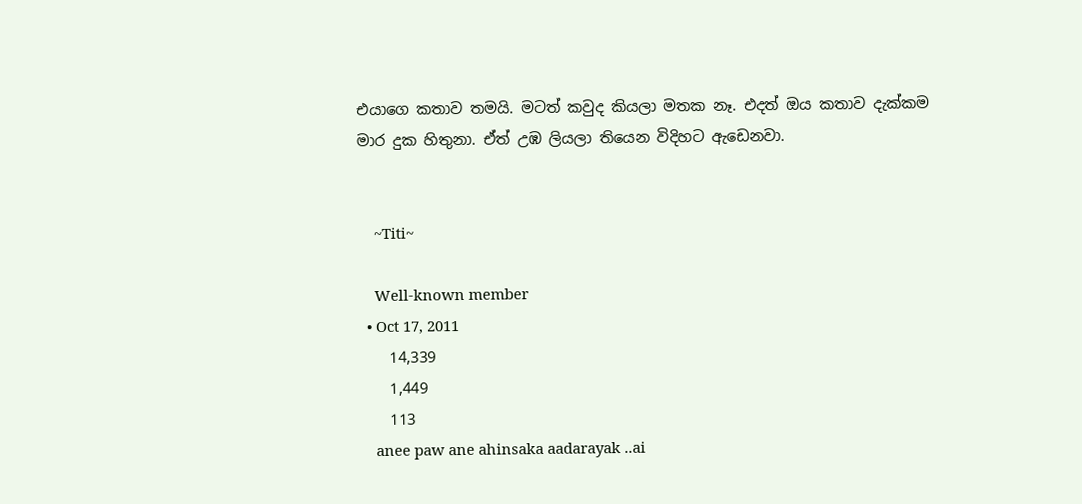එයාගෙ කතාව තමයි. මටත් කවුද කියලා මතක නෑ. එදත් ඔය කතාව දැක්කම මාර දුක හිතුනා. ඒත් උඹ ලියලා තියෙන විදිහට ඇඩෙනවා.


    ~Titi~

    Well-known member
  • Oct 17, 2011
    14,339
    1,449
    113
    anee paw ane ahinsaka aadarayak ..ai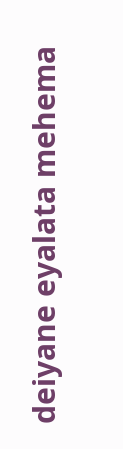deiyane eyalata mehema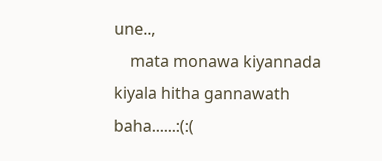une..,
    mata monawa kiyannada kiyala hitha gannawath baha......:(:(